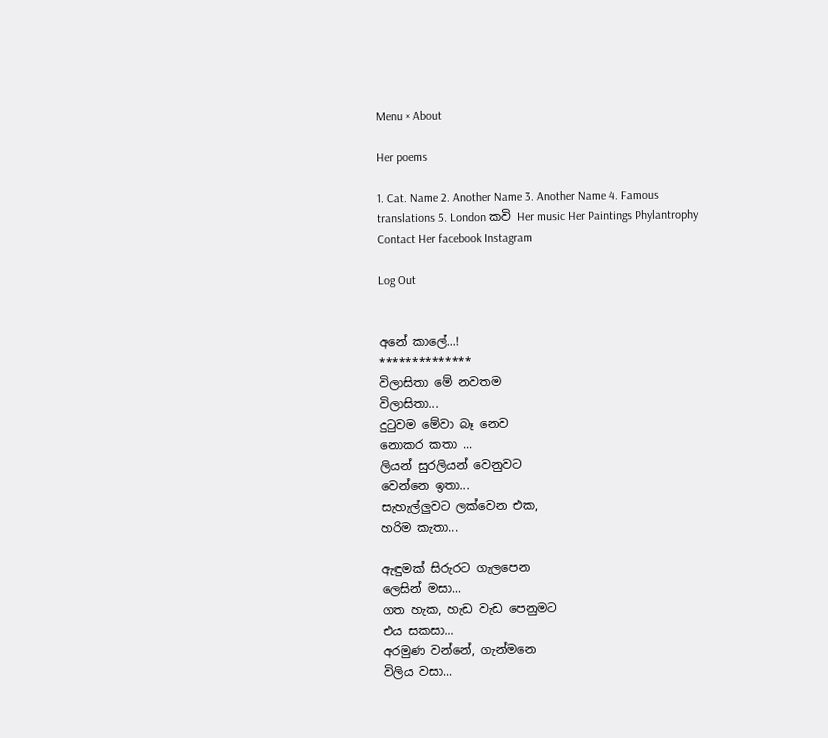Menu × About

Her poems

1. Cat. Name 2. Another Name 3. Another Name 4. Famous translations 5. London කවි Her music Her Paintings Phylantrophy Contact Her facebook Instagram

Log Out


අනේ කාලේ...!
**************
විලාසිතා මේ නවතම
විලාසිතා...
දුටුවම මේවා බෑ නෙව
නොකර කතා ...
ලියන් සුරලියන් වෙනුවට
වෙන්නෙ ඉතා...
සැහැල්ලුවට ලක්වෙන එක,
හරිම කැතා...

ඇඳුමක් සිරුරට ගැලපෙන
ලෙසින් මසා...
ගත හැක, හැඩ වැඩ පෙනුමට
එය සකසා...
අරමුණ වන්නේ, ගැන්මනෙ
විලිය වසා...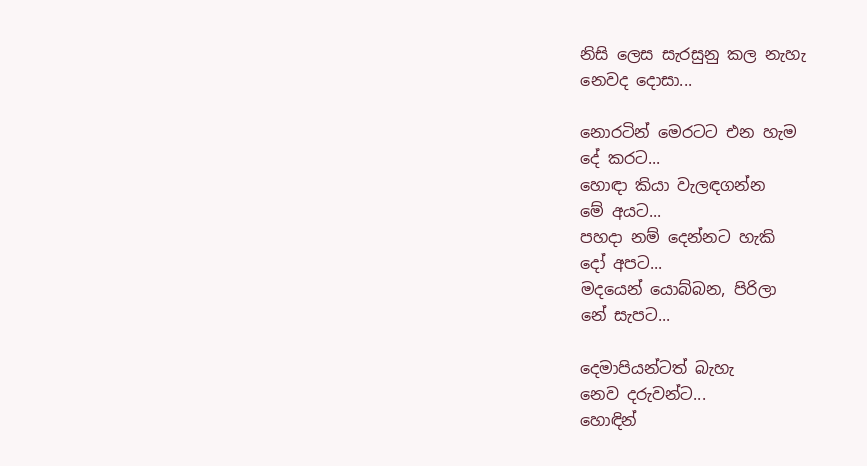නිසි ලෙස සැරසුනු කල නැහැ
නෙවද දොසා...

නොරටින් මෙරටට එන හැම
දේ කරට...
හොඳා කියා වැලඳගන්න
මේ අයට...
පහදා නම් දෙන්නට හැකි
දෝ අපට...
මදයෙන් යොබ්බන, පිරිලා
නේ සැපට...

දෙමාපියන්ටත් බැහැ
නෙව දරුවන්ට...
හොඳින්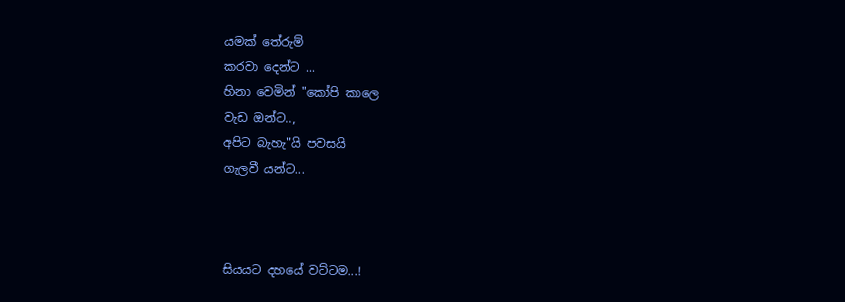යමක් තේරුම්
කරවා දෙන්ට ...
හිනා වෙමින් "කෝපි කාලෙ
වැඩ ඔන්ට..,
අපිට බැහැ"යි පවසයි
ගැලවී යන්ට...



සියයට දහයේ වට්ටම...!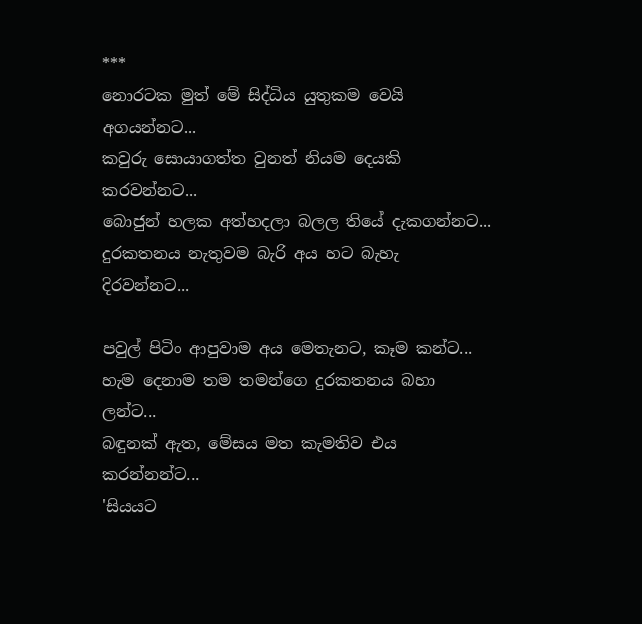***
නොරටක මුත් මේ සිද්ධිය යුතුකම වෙයි අගයන්නට...
කවුරු සොයාගත්ත වුනත් නියම දෙයකි කරවන්නට...
බොජුන් හලක අත්හදලා බලල තියේ දැකගන්නට...
දුරකතනය නැතුවම බැරි අය හට බැහැ දිරවන්නට...

පවුල් පිටිං ආපුවාම අය මෙතැනට, කෑම කන්ට...
හැම දෙනාම තම තමන්ගෙ දුරකතනය බහා ලන්ට...
බඳුනක් ඇත, මේසය මත කැමතිව එය කරන්නන්ට...
'සියයට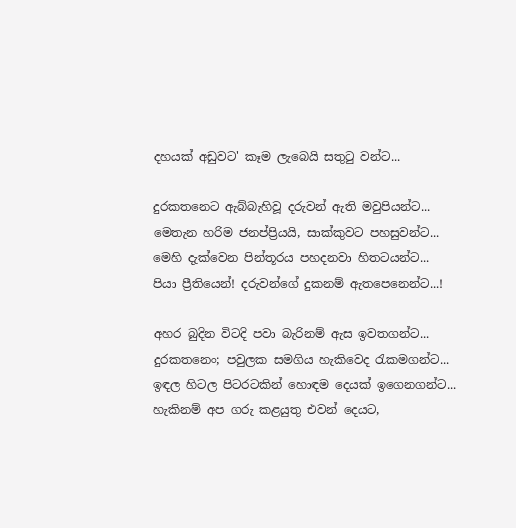දහයක් අඩුවට' කෑම ලැබෙයි සතුටු වන්ට...

දුරකතනෙට ඇබ්බැහිවූ දරුවන් ඇති මවුපියන්ට...
මෙතැන හරිම ජනප්ප්‍රියයි, සාක්කුවට පහසුවන්ට...
මෙහි දැක්වෙන පින්තූරය පහදනවා හිතටයන්ට...
පියා ප්‍රීතියෙන්! දරුවන්ගේ දුකනම් ඇතපෙනෙන්ට...!

අහර බුදින විටදි පවා බැරිනම් ඇස ඉවතගන්ට...
දුරකතනෙං; පවුලක සමගිය හැකිවෙද රැකමගන්ට...
ඉඳල හිටල පිටරටකින් හොඳම දෙයක් ඉගෙනගන්ට...
හැකිනම් අප ගරු කළයුතු එවන් දෙයට,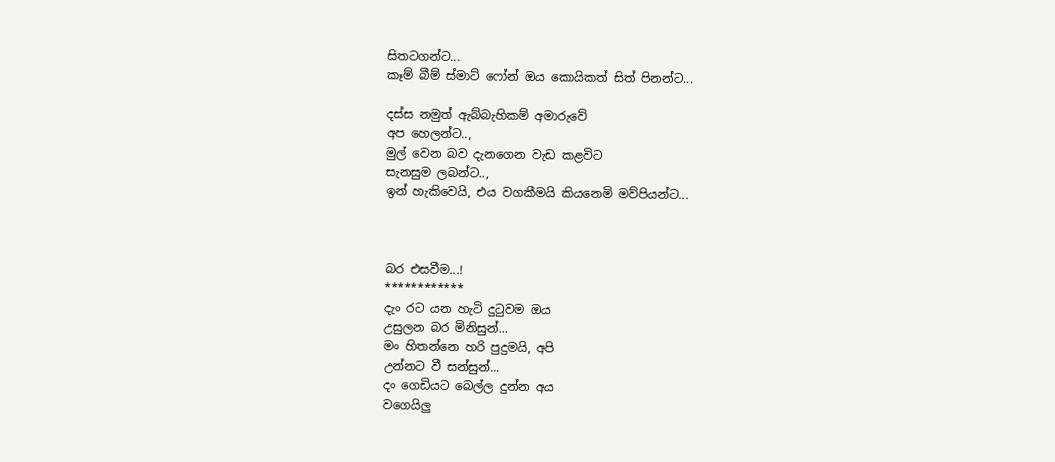සිතටගන්ට...
කෑම් බීම් ස්මාට් ෆෝන් ඔය කොයිකත් සිත් පිනන්ට...

දස්ස නමුත් ඇබ්බැහිකම් අමාරුවේ
අප හෙලන්ට..,
මුල් වෙන බව දැනගෙන වැඩ කළවිට
සැනසුම ලබන්ට..,
ඉන් හැකිවෙයි, එය වගකීමයි කියනෙමි මව්පියන්ට...



බර එසවීම...!
************
දැං රට යන හැටි දුටුවම ඔය
උසුලන බර මිනිසුන්...
මං හිතන්නෙ හරි පුදුමයි, අපි
උන්නට වී සන්සුන්...
දං ගෙඩියට බෙල්ල දුන්න අය
වගෙයිලු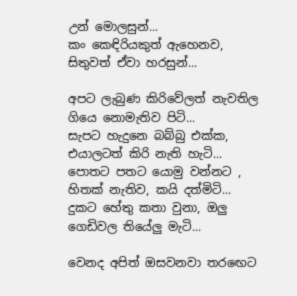උන් මොලසුන්...
කං කෙඳිරියකුත් ඇහෙනව,
සිතුවත් ඒවා හරසුන්...

අපට ලැබුණ කිරිවේලත් නැවතිල
ගියෙ නොමැතිව පිටි...
සැපට හැදුනෙ බබ්බු එක්ක,
එයාලටත් කිරි නැති හැටි...
පොතට පතට යොමු වන්නට ,
හිතක් නැතිව, කයි දත්මිටි...
දුකට හේතු කතා වුනා, ඔලු
ගෙඩිවල තියේලු මැටි...

වෙනද අපිත් ඔසවනවා තරඟෙට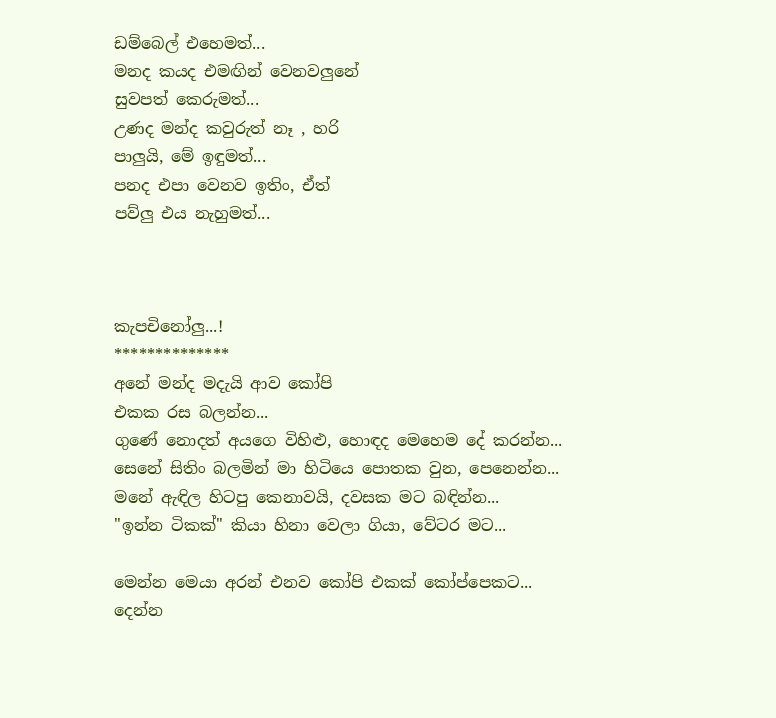ඩම්බෙල් එහෙමත්...
මනද කයද එමඟින් වෙනවලුනේ
සුවපත් කෙරුමත්...
උණද මන්ද කවුරුත් නෑ , හරි
පාලුයි, මේ ඉඳුමත්...
පනද එපා වෙනව ඉතිං, ඒත්
පව්ලු එය නැහුමත්...



කැපචිනෝලු...!
**************
අනේ මන්ද මදැයි ආව කෝපි
එකක රස බලන්න...
ගුණේ නොදත් අයගෙ විහිළු, හොඳද මෙහෙම දේ කරන්න...
සෙනේ සිතිං බලමින් මා හිටියෙ පොතක වුන, පෙනෙන්න...
මනේ ඇඳිල හිටපු කෙනාවයි, දවසක මට බඳින්න...
"ඉන්න ටිකක්" කියා හිනා වෙලා ගියා, වේටර මට...

මෙන්න මෙයා අරන් එනව කෝපි එකක් කෝප්පෙකට...
දෙන්න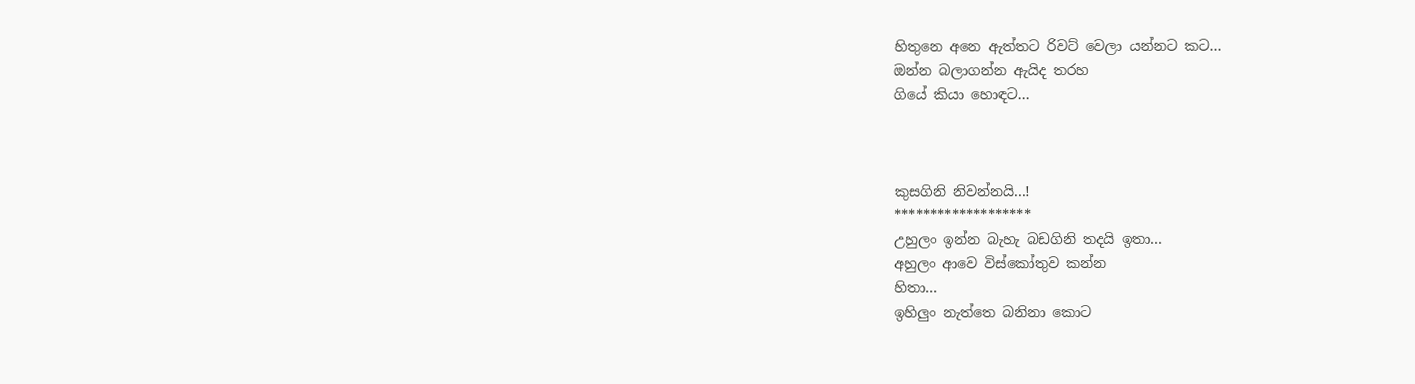හිතුනෙ අනෙ ඇත්තට රිවට් වෙලා යන්නට කට...
ඔන්න බලාගන්න ඇයිද තරහ
ගියේ කියා හොඳට...



කුසගිනි නිවන්නයි...!
*******************
උහුලං ඉන්න බැහැ බඩගිනි තදයි ඉතා...
අහුලං ආවෙ විස්කෝතුව කන්න
හිතා...
ඉහිලුං නැත්තෙ බනිනා කොට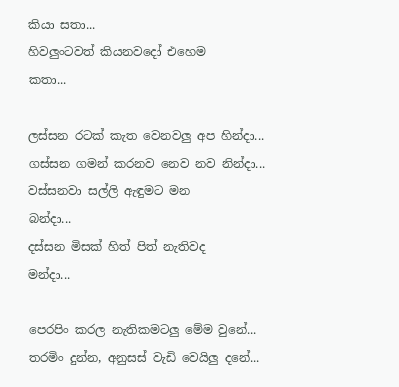කියා සතා...
හිවලුංටවත් කියනවදෝ එහෙම
කතා...

ලස්සන රටක් කැත වෙනවලු අප හින්දා...
ගස්සන ගමන් කරනව නෙව නව නින්දා...
වස්සනවා සල්ලි ඇඳුමට මන
බන්දා...
දස්සන මිසක් හිත් පිත් නැතිවද
මන්දා...

පෙරපිං කරල නැතිකමටලු මේම වුනේ...
තරමිං දුන්න, අනුසස් වැඩි වෙයිලු දනේ...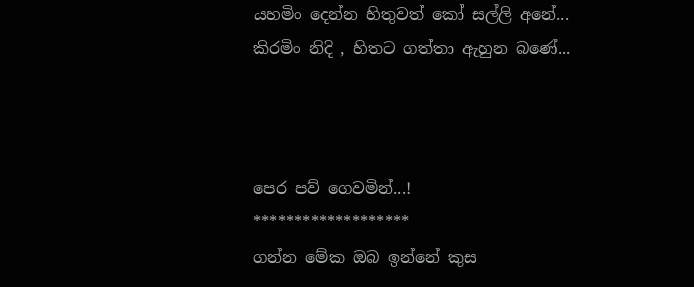යහමිං දෙන්න හිතුවත් කෝ සල්ලි අනේ...
කිරමිං නිදි , හිතට ගත්තා ඇහුන බණේ...



පෙර පව් ගෙවමින්...!
*******************
ගන්න මේක ඔබ ඉන්නේ කුස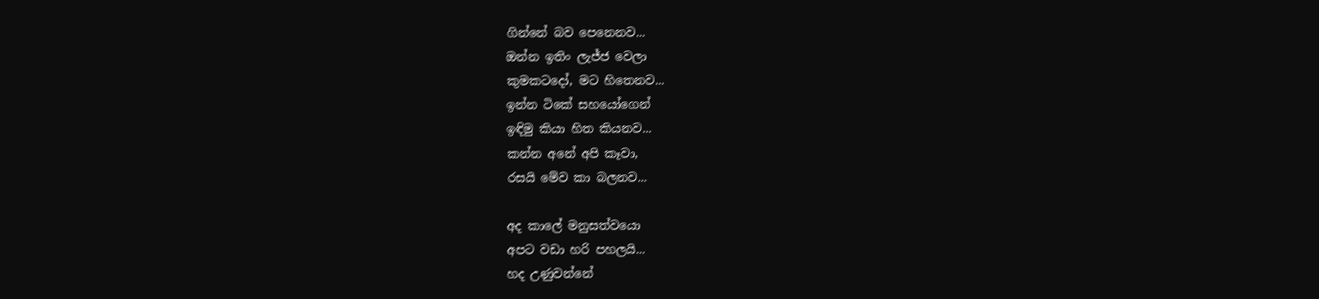ගින්නේ බව පෙනෙනව...
ඔන්න ඉතිං ලැජ්ජ වෙලා
කුමකටදෝ, මට හිතෙනව...
ඉන්න ටිකේ සහයෝගෙන්
ඉඳිමු කියා හිත කියනව...
කන්න අනේ අපි කෑවා,
රසයි මේව කා බලනව...

අද කාලේ මනුසත්වයො
අපට වඩා හරි පහලයි...
හද උණුවන්නේ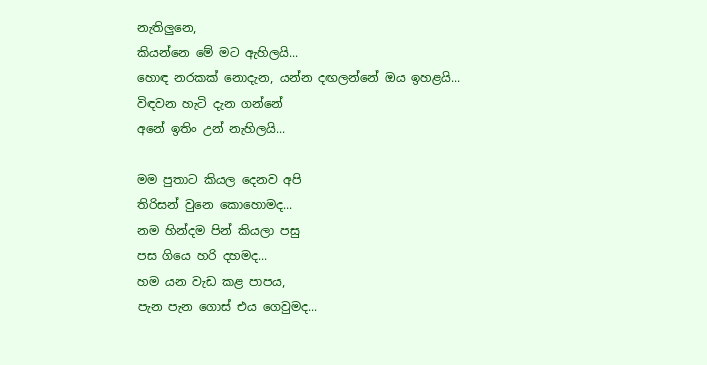නැතිලුනෙ,
කියන්නෙ මේ මට ඇහිලයි...
හොඳ නරකක් නොදැන, යන්න දඟලන්නේ ඔය ඉහළයි...
විඳවන හැටි දැන ගන්නේ
අනේ ඉතිං උන් නැහිලයි...

මම පුතාට කියල දෙනව අපි
තිරිසන් වුනෙ කොහොමද...
නම හින්දම පින් කියලා පසු
පස ගියෙ හරි දහමද...
හම යන වැඩ කළ පාපය,
පැන පැන ගොස් එය ගෙවුමද...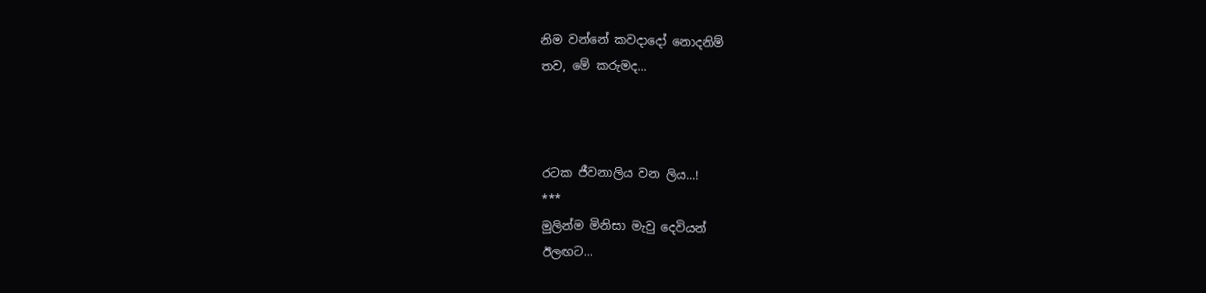නිම වන්නේ කවදාදෝ නොදනිම්
තව, මේ කරුමද...



රටක ජීවනාලිය වන ලිය...!
***
මුලින්ම මිනිසා මැවු දෙවියන්
ඊලඟට...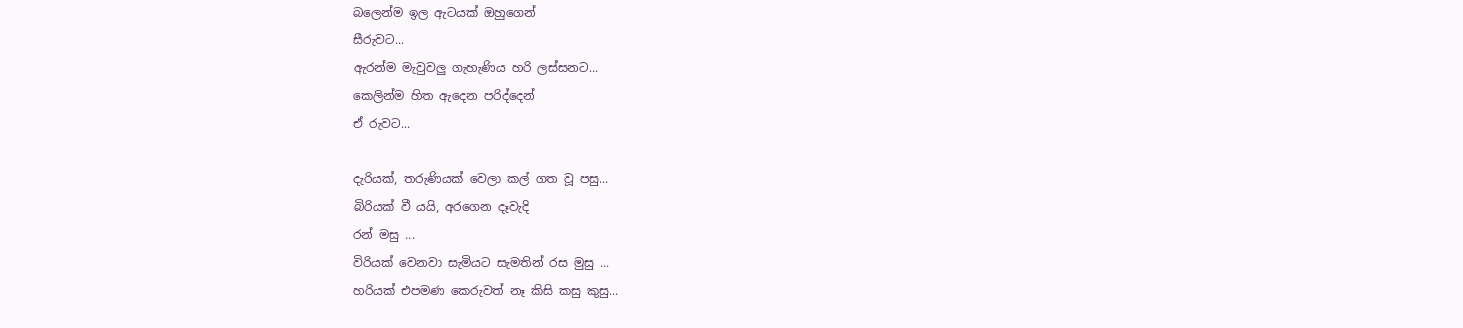බලෙන්ම ඉල ඇටයක් ඔහුගෙන්
සීරුවට...
ඇරන්ම මැවුවලු ගැහැණිය හරි ලස්සනට...
කෙලින්ම හිත ඇදෙන පරිද්දෙන්
ඒ රුවට...

දැරියක්, තරුණියක් වෙලා කල් ගත වූ පසු...
බිරියක් වී යයි, අරගෙන දෑවැදි
රන් මසු ...
විරියක් වෙනවා සැමියට සැමතින් රස මුසු ...
හරියක් එපමණ කෙරුවත් නෑ කිසි කසු කුසු...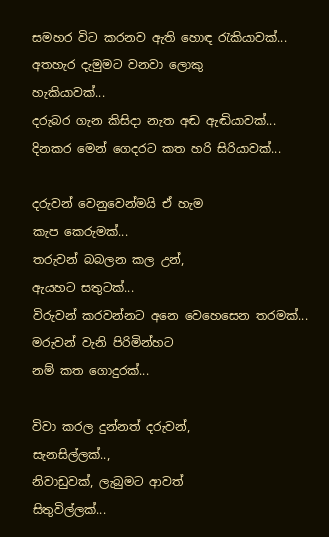සමහර විට කරනව ඇති හොඳ රැකියාවක්...
අතහැර දැමුමට වනවා ලොකු
හැකියාවක්...
දරුබර ගැන කිසිදා නැත අඬ ඇඬියාවක්...
දිනකර මෙන් ගෙදරට කත හරි සිරියාවක්...

දරුවන් වෙනුවෙන්මයි ඒ හැම
කැප කෙරුමක්...
තරුවන් බබලන කල උන්,
ඇයහට සතුටක්...
විරුවන් කරවන්නට අනෙ වෙහෙසෙන තරමක්...
මරුවන් වැනි පිරිමින්හට
නම් කත ගොදුරක්...

විවා කරල දුන්නත් දරුවන්,
සැනසිල්ලක්..,
නිවාඩුවක්, ලැබුමට ආවත්
සිතුවිල්ලක්...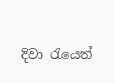දිවා රැයෙත්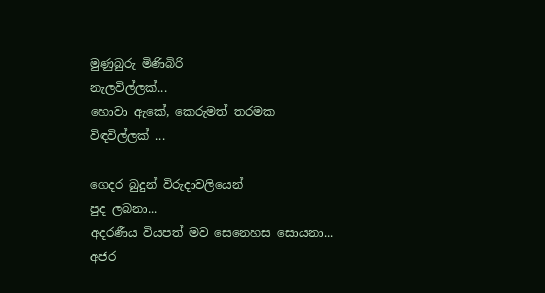මුණුබුරු මිණිබිරි
නැලවිල්ලක්...
හොවා ඇකේ, කෙරුමත් තරමක
විඳවිල්ලක් ...

ගෙදර බුදුන් විරුදාවලියෙන්
පුද ලබනා...
අදරණීය වියපත් මව සෙනෙහස සොයනා...
අජර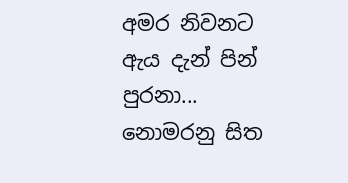අමර නිවනට ඇය දැන් පින් පුරනා...
නොමරනු සිත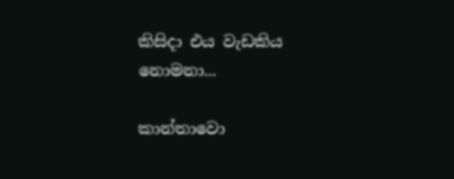කිසිදා එය වැඩකිය නොමනා...

කාන්තාවො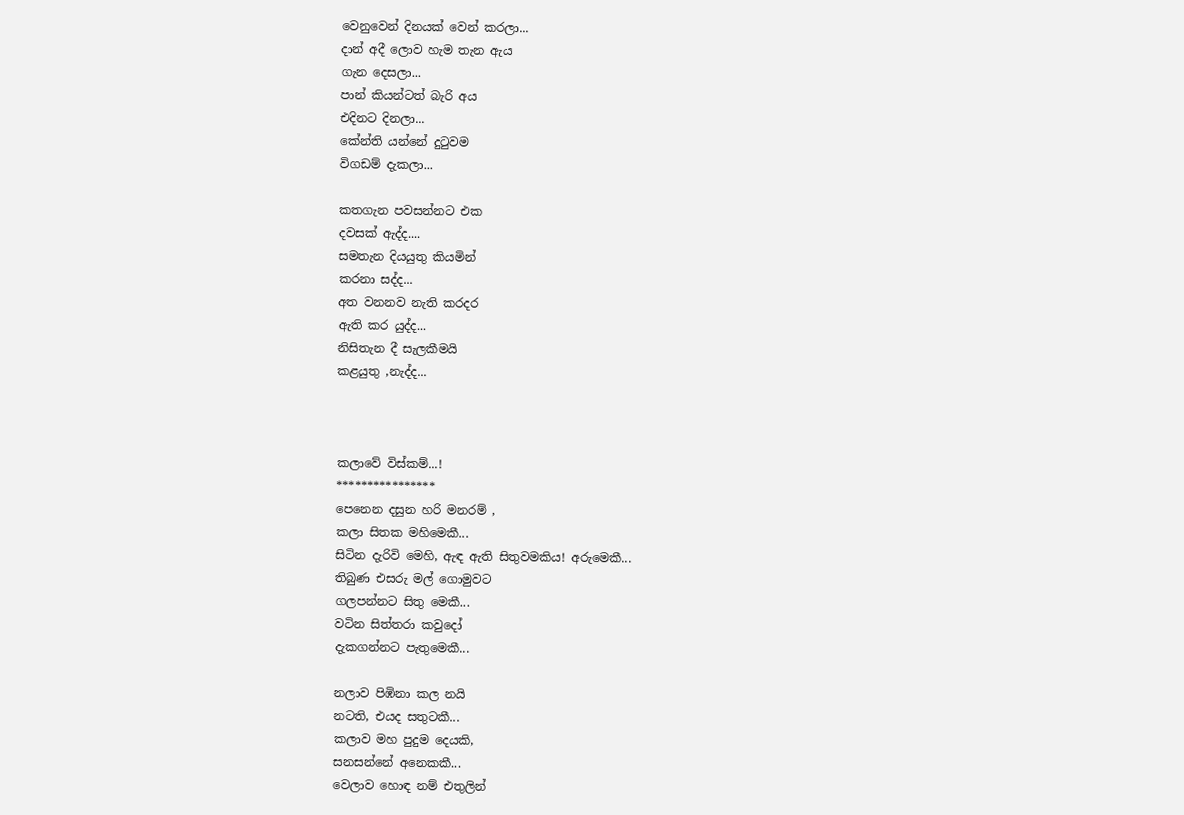වෙනුවෙන් දිනයක් වෙන් කරලා...
දාන් අදී ලොව හැම තැන ඇය
ගැන දෙසලා...
පාන් කියන්ටත් බැරි අය
එදිනට දිනලා...
කේන්ති යන්නේ දුටුවම
විගඩම් දැකලා...

කතගැන පවසන්නට එක
දවසක් ඇද්ද....
සමතැන දියයුතු කියමින්
කරනා සද්ද...
අත වනනව නැති කරදර
ඇති කර යුද්ද...
නිසිතැන දී සැලකීමයි
කළයුතු ,නැද්ද...



කලාවේ විස්කම්...!
****************
පෙනෙන දසුන හරි මනරම් ,
කලා සිතක මහිමෙකී...
සිටින දැරිවි මෙහි, ඇඳ ඇති සිතුවමකිය! අරුමෙකී...
තිබුණ එසරු මල් ගොමුවට
ගලපන්නට සිතු මෙකී...
වටින සිත්තරා කවුදෝ
දැකගන්නට පැතුමෙකී...

නලාව පිඹිනා කල නයි
නටති, එයද සතුටකී...
කලාව මහ පුදුම දෙයකි,
සනසන්නේ අනෙකකී...
වෙලාව හොඳ නම් එතුලින්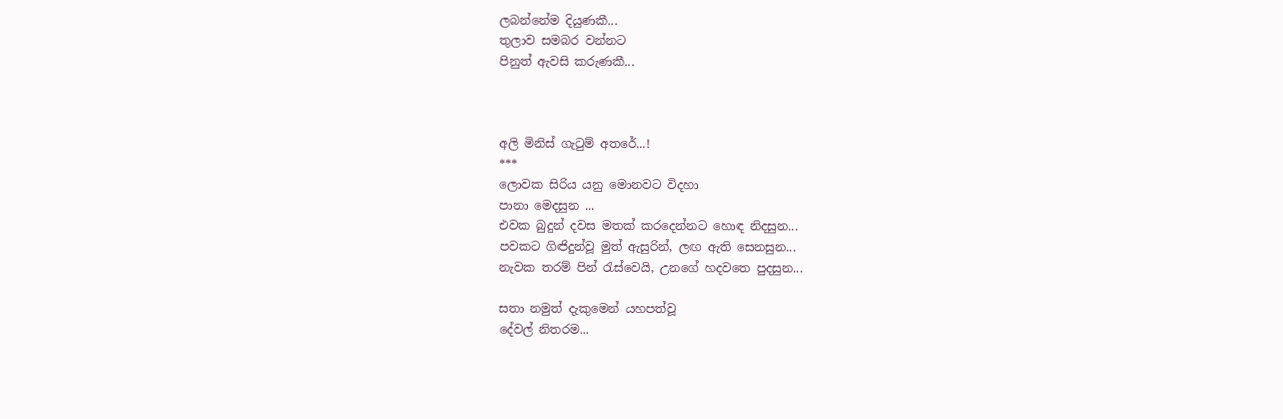ලබන්නේම දියුණකී...
තුලාව සමබර වන්නට
පිනුත් ඇවසි කරුණකී...



අලි මිනිස් ගැටුම් අතරේ...!
***
ලොවක සිරිය යනු මොනවට විදහා
පානා මෙදසුන ...
එවක බුදුන් දවස මතක් කරදෙන්නට හොඳ නිදසුන...
පවකට ගිඦිදුන්වූ මුත් ඇසුරින්, ලඟ ඇති සෙනසුන...
නැවක තරම් පින් රැස්වෙයි, උනගේ හදවතෙ පුදසුන...

සතා නමුත් දැකුමෙන් යහපත්වූ
දේවල් නිතරම...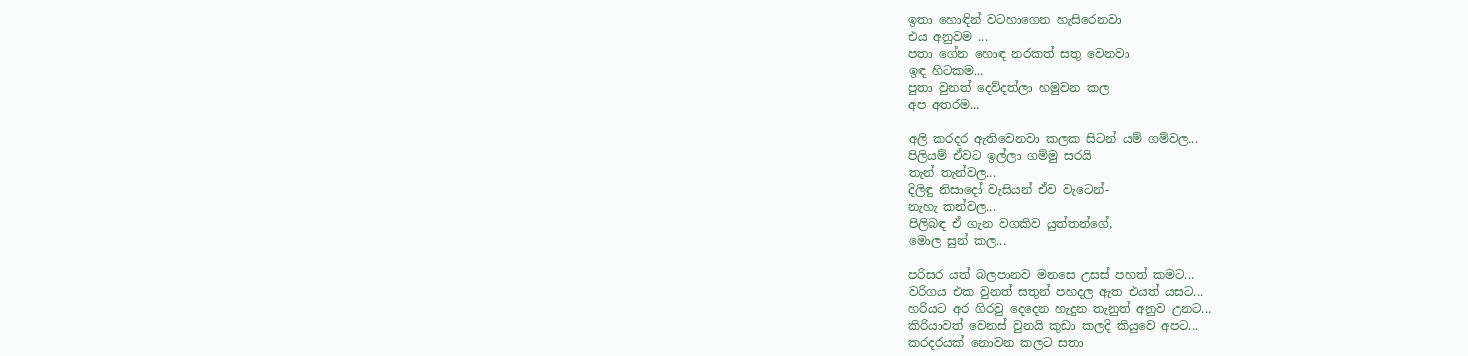ඉතා හොඳින් වටහාගෙන හැසිරෙනවා
එය අනුවම ...
පතා ගේන හොඳ නරකත් සතු වෙනවා
ඉඳ හිටකම...
පුතා වුනත් දෙව්දත්ලා හමුවන කල
අප අතරම...

අලි කරදර ඇතිවෙනවා කලක සිටන් යම් ගම්වල...
පිලියම් ඒවට ඉල්ලා ගම්මු සරයි
තැන් තැන්වල...
දිලිඳු නිසාදෝ වැසියන් ඒව වැටෙන්-
නැහැ කන්වල...
පිලිබඳ ඒ ගැන වගකිව යුත්තන්ගේ,
මොල සුන් කල...

පරිසර යත් බලපානව මනසෙ උසස් පහත් කමට...
වරිගය එක වුනත් සතුන් පහදල ඇත එයත් යසට...
හරියට අර ගිරවු දෙදෙන හැදුන තැනුත් අනුව උනට...
කිරියාවත් වෙනස් වුනයි කුඩා කලදි කියුවෙ අපට...
කරදරයක් නොවන කලට සතා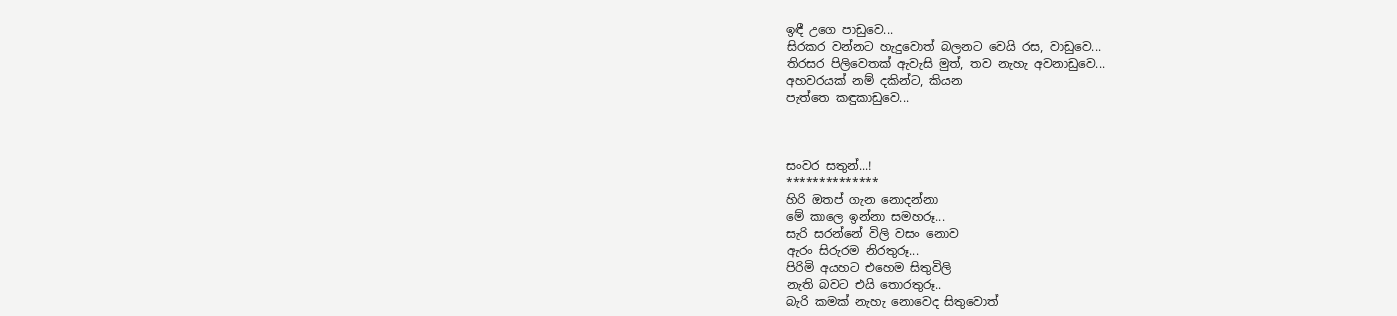ඉඳී උගෙ පාඩුවෙ...
සිරකර වන්නට හැදුවොත් බලනට වෙයි රස, වාඩුවෙ...
තිරසර පිලිවෙතක් ඇවැසි මුත්, තව නැහැ අවනාඩුවෙ...
අහවරයක් නම් දකින්ට, කියන
පැත්තෙ කඳුකාඩුවෙ...



සංවර සතුන්...!
**************
හිරි ඔතප් ගැන නොදන්නා
මේ කාලෙ ඉන්නා සමහරූ...
සැරි සරන්නේ විලි වසං නොව
ඇරං සිරුරම නිරතුරූ...
පිරිමි අයහට එහෙම සිතුවිලි
නැති බවට එයි තොරතුරූ..
බැරි කමක් නැහැ නොවෙද සිතුවොත්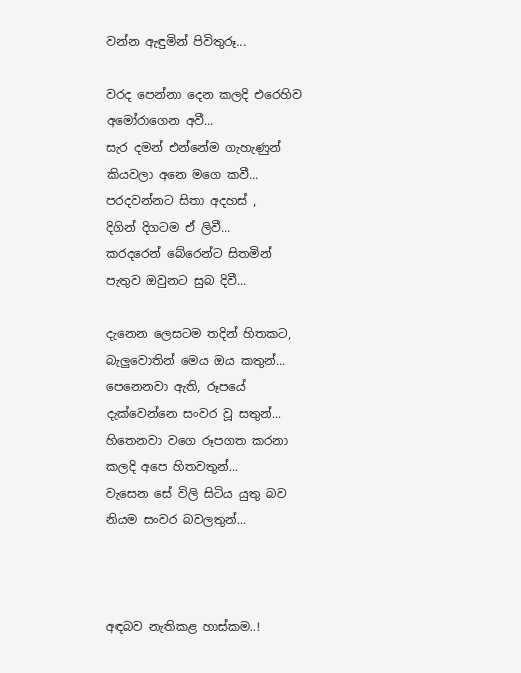වන්න ඇඳුමින් පිවිතුරූ...

වරද පෙන්නා දෙන කලදි එරෙහිව අමෝරාගෙන අවී...
සැර දමන් එන්නේම ගැහැණුන්
කියවලා අනෙ මගෙ කවී...
පරදවන්නට සිතා අදහස් ,
දිගින් දිගටම ඒ ලිවී...
කරදරෙන් බේරෙන්ට සිතමින්
පැතුව ඔවුනට සුබ දිවී...

දැනෙන ලෙසටම තදින් හිතකට,
බැලුවොතින් මෙය ඔය කතුන්...
පෙනෙනවා ඇති, රූපයේ
දැක්වෙන්නෙ සංවර වූ සතුන්...
හිතෙනවා වගෙ රූපගත කරනා
කලදි අපෙ හිතවතුන්...
වැසෙන සේ විලි සිටිය යුතු බව
නියම සංවර බවලතුන්...



අඳබව නැතිකළ හාස්කම..!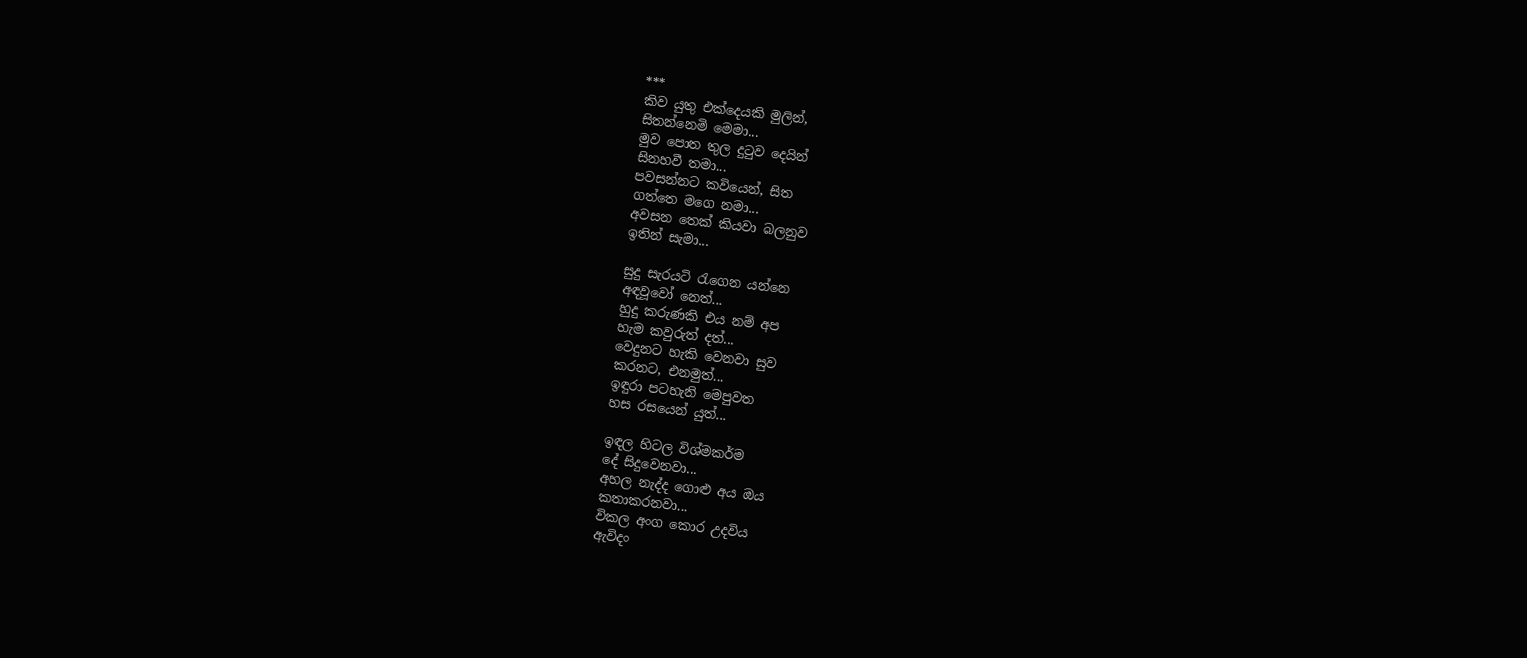***
කිව යුතු එක්දෙයකි මුලින්,
සිතන්නෙමි මෙමා...
මුව පොත තුල දුටුව දෙයින්
සිනහවී තමා...
පවසන්නට කවියෙන්, සිත
ගත්තෙ මගෙ නමා...
අවසන තෙක් කියවා බලනුව
ඉතින් සැමා...

සුදු සැරයටි රැගෙන යන්නෙ
අඳවූවෝ නෙත්...
හුදු කරුණකි එය නම් අප
හැම කවුරුත් දත්...
වෙදුනට හැකි වෙනවා සුව
කරනට, එනමුත්...
ඉඳුරා පටහැනි මෙපුවත
හස රසයෙන් යුත්...

ඉඳල හිටල විශ්මකර්ම
දේ සිදුවෙනවා...
අහල නැද්ද ගොළු අය ඔය
කතාකරනවා...
විකල අංග කොර උදවිය
ඇවිදං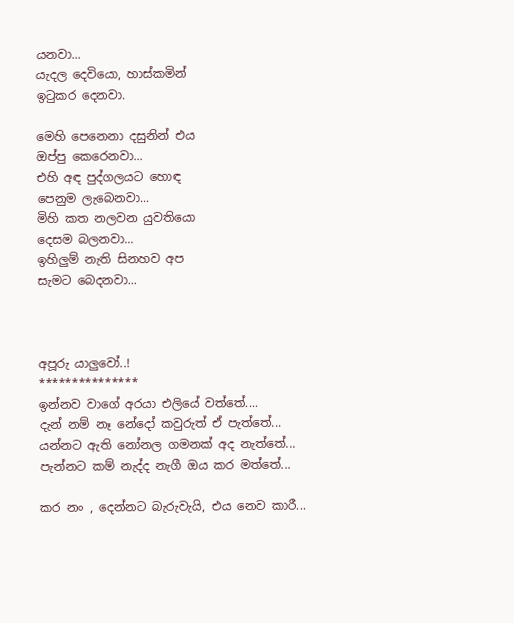යනවා...
යැදල දෙවියො, හාස්කමින්
ඉටුකර දෙනවා.

මෙහි පෙනෙනා දසුනින් එය
ඔප්පු කෙරෙනවා...
එහි අඳ පුද්ගලයට හොඳ
පෙනුම ලැබෙනවා...
මිහි කත නලවන යුවතියො
දෙසම බලනවා...
ඉහිලුම් නැති සිනහව අප
සැමට බෙදනවා...



අපූරු යාලුවෝ..!
***************
ඉන්නව වාගේ අරයා එලියේ වත්තේ....
දැන් නම් නෑ නේදෝ කවුරුත් ඒ පැත්තේ...
යන්නට ඇති නෝනල ගමනක් අද නැත්තේ...
පැන්නට කම් නැද්ද නැගී ඔය කර මත්තේ...

කර නං , දෙන්නට බැරුවැයි, එය නෙව කාරී...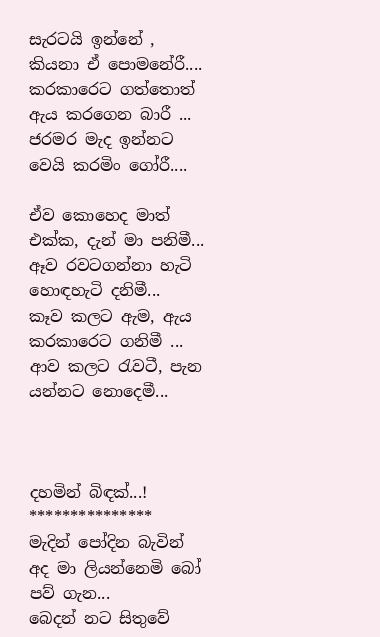සැරටයි ඉන්නේ , කියනා ඒ පොමනේරී....
කරකාරෙට ගත්තොත් ඇය කරගෙන බාරී ...
ජරමර මැද ඉන්නට වෙයි කරමිං ගෝරී....

ඒව කොහෙද මාත් එක්ක, දැන් මා පනිමී...
ඈව රවටගන්නා හැටි හොඳහැටි දනිමී...
කෑව කලට ඇම, ඇය කරකාරෙට ගනිමී ...
ආව කලට රැවටී, පැන යන්නට නොදෙමී...



දහමින් බිඳක්...!
***************
මැදින් පෝදින බැවින් අද මා ලියන්නෙමි බෝ පව් ගැන...
බෙදන් නට සිතුවේ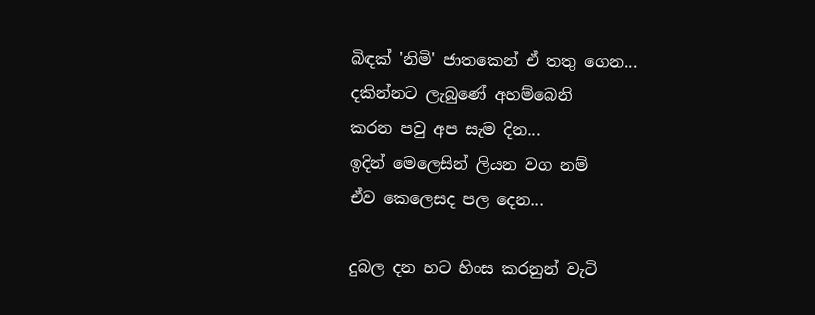බිඳක් 'නිමි' ජාතකෙන් ඒ තතු ගෙන...
දකින්නට ලැබුණේ අහම්බෙනි
කරන පවු අප සැම දින...
ඉදින් මෙලෙසින් ලියන වග නම්
ඒව කෙලෙසද පල දෙන...

දුබල දන හට හිංස කරනුන් වැටි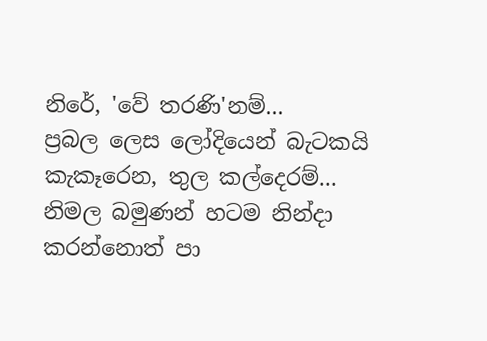නිරේ, 'වේ තරණි'නම්...
ප්‍රබල ලෙස ලෝදියෙන් බැටකයි කැකෑරෙන, තුල කල්දෙරම්...
නිමල බමුණන් හටම නින්දා කරන්නොත් පා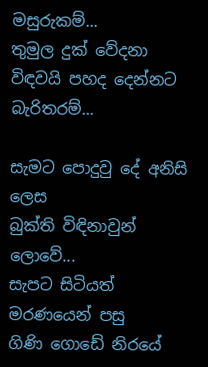මසුරුකම්...
තුමුල දුක් වේදනා විඳවයි පහද දෙන්නට බැරිතරම්...

සැමට පොදුවු දේ අනිසි ලෙස
බුක්ති විඳිනාවුන් ලොවේ...
සැපට සිටියත් මරණයෙන් පසු
ගිණි ගොඩේ නිරයේ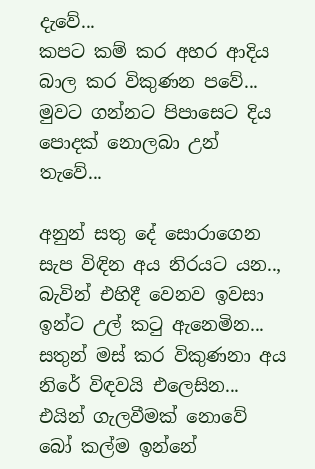දැවේ...
කපට කම් කර අහර ආදිය බාල කර විකුණන පවේ...
මුවට ගන්නට පිපාසෙට දිය පොදක් නොලබා උන් තැවේ...

අනුන් සතු දේ සොරාගෙන සැප විඳින අය නිරයට යන..,
බැවින් එහිදී වෙනව ඉවසා ඉන්ට උල් කටු ඇනෙමින...
සතුන් මස් කර විකුණනා අය නිරේ විඳවයි එලෙසින...
එයින් ගැලවීමක් නොවේ බෝ කල්ම ඉන්නේ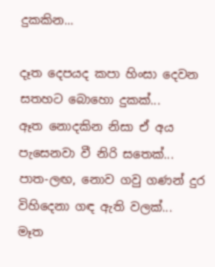දුකකින...

දෑත දෙපයද කපා හිංසා දෙවන සතහට බොහො දුකක්...
ඈත නොදකින නිසා ඒ අය පැසෙනවා වී නිරි සතෙක්...
පාත-ලඟ, නොව ගවු ගණන් දුර විහිදෙනා ගඳ ඇති වලක්...
මෑත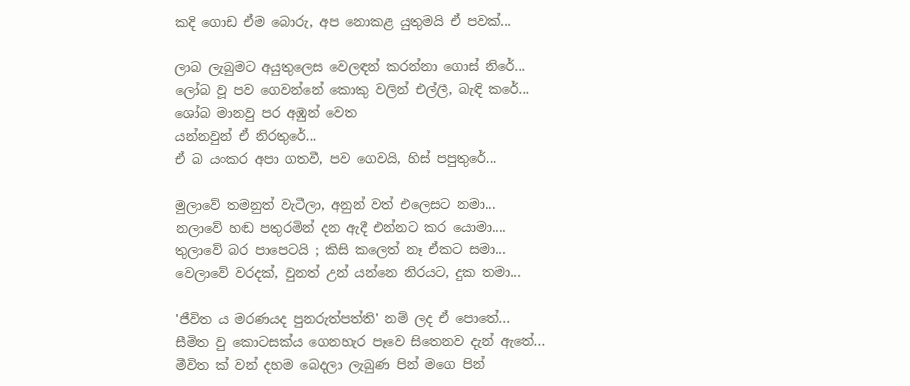කදි ගොඩ ඒම බොරු, අප නොකළ යුතුමයි ඒ පවක්...

ලාබ ලැබුමට අයුතුලෙස වෙලඳන් කරන්නා ගොස් නිරේ...
ලෝබ වූ පව ගෙවන්නේ කොකු වලින් එල්ලී, බැඳි කරේ...
ශෝබ මානවු පර අඹුන් වෙත
යන්නවුන් ඒ නිරතුරේ...
ඒ බ යංකර අපා ගතවී, පව ගෙවයි, හිස් පපුතුරේ...

මුලාවේ තමනුත් වැටීලා, අනුන් වත් එලෙසට නමා...
නලාවේ හඬ පතුරමින් දන ඇදී එන්නට කර යොමා....
තුලාවේ බර පාපෙටයි ; කිසි කලෙත් නෑ ඒකට සමා...
වෙලාවේ වරදක්, වුනත් උන් යන්නෙ නිරයට, දුක තමා...

'ජීවිත ය මරණයද පුනරුත්පත්ති' නම් ලද ඒ පොතේ...
සීමිත වු කොටසක්ය ගෙනහැර පෑවෙ සිතෙනව දැන් ඇතේ...
මීවිත ක් වන් දහම බෙදලා ලැබුණ පින් මගෙ පින්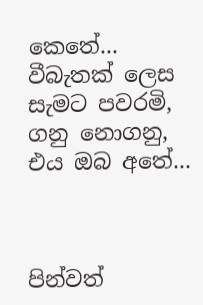කෙතේ...
වීබැතක් ලෙස සැමට පවරමි,
ගනු නොගනු, එය ඔබ අතේ...



පින්වත්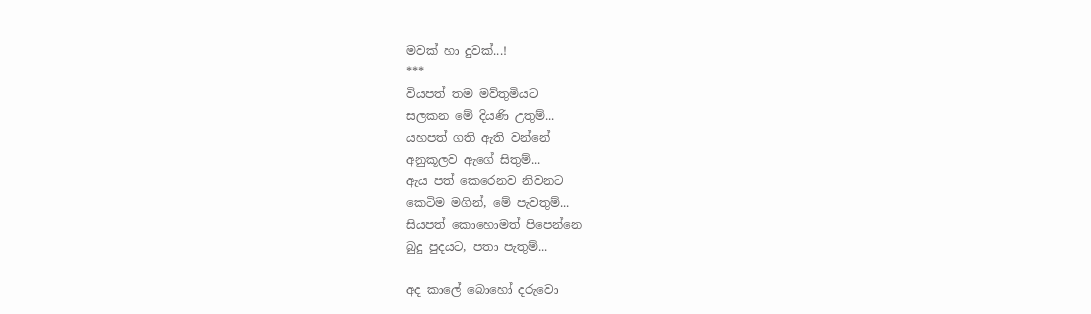මවක් හා දුවක්...!
***
වියපත් තම මව්තුමියට
සලකන මේ දියණි උතුම්...
යහපත් ගති ඇති වන්නේ
අනුකූලව ඇගේ සිතුම්...
ඇය පත් කෙරෙනව නිවනට
කෙටිම මගින්, මේ පැවතුම්...
සියපත් කොහොමත් පිපෙන්නෙ
බුදු පුදයට, පතා පැතුම්...

අද කාලේ බොහෝ දරුවො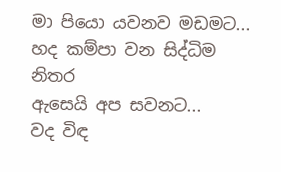මා පියො යවනව මඩමට...
හද කම්පා වන සිද්ධිම නිතර
ඇසෙයි අප සවනට...
වද විඳ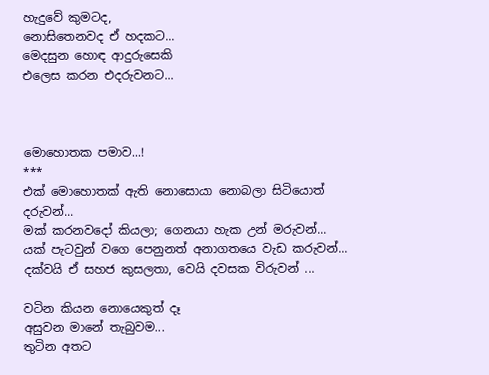හැදුවේ කුමටද,
නොසිතෙනවද ඒ හදකට...
මෙදසුන හොඳ ආදුරුසෙකි
එලෙස කරන එදරුවනට...



මොහොතක පමාව...!
***
එක් මොහොතක් ඇති නොසොයා නොබලා සිටියොත් දරුවන්...
මක් කරනවදෝ කියලා; ගෙනයා හැක උන් මරුවන්...
යක් පැටවුන් වගෙ පෙනුනත් අනාගතයෙ වැඩ කරුවන්...
දක්වයි ඒ සහජ කුසලතා, වෙයි දවසක විරුවන් ...

වටින කියන නොයෙකුත් දෑ
අසුවන මානේ තැබුවම...
තුටින අතට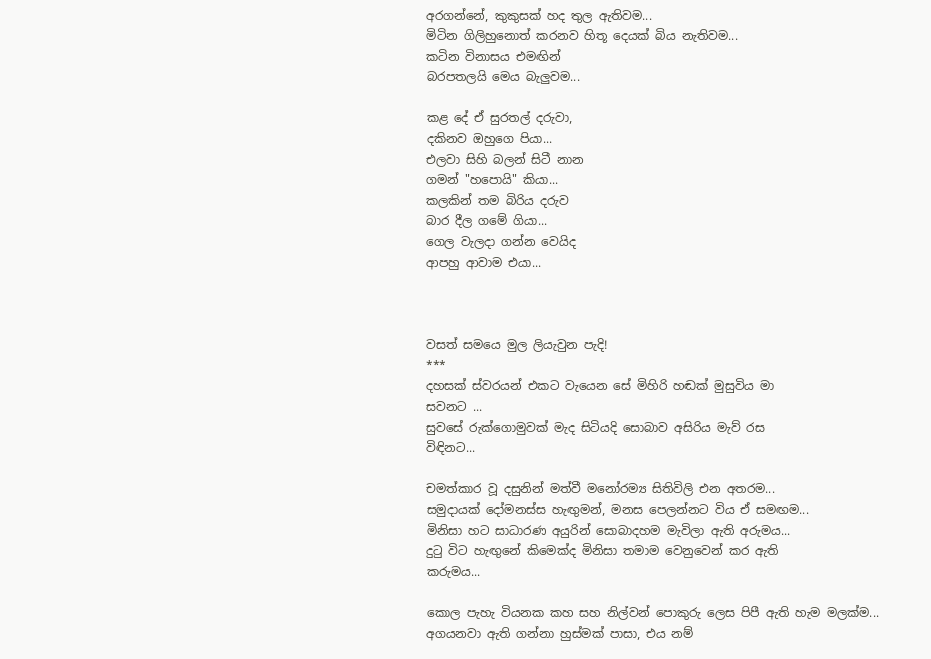අරගන්නේ, කුකුසක් හද තුල ඇතිවම...
මිටින ගිලිහුනොත් කරනව හිතූ දෙයක් බිය නැතිවම...
කටින විනාසය එමඟින්
බරපතලයි මෙය බැලුවම...

කළ දේ ඒ සුරතල් දරුවා,
දකිනව ඔහුගෙ පියා...
එලවා සිහි බලන් සිටී නාන
ගමන් "හපොයි" කියා...
කලකින් තම බිරිය දරුව
බාර දීල ගමේ ගියා...
ගෙල වැලදා ගන්න වෙයිද
ආපහු ආවාම එයා...



වසත් සමයෙ මුල ලියැවුන පැදි!
***
දහසක් ස්වරයන් එකට වැයෙන සේ මිහිරි හඬක් මුසුවිය මා
සවනට ...
සුවසේ රුක්ගොමුවක් මැද සිටියදි සොබාව අසිරිය මැව් රස
විඳිනට...

චමත්කාර වූ දසුනින් මත්වී මනෝරම්‍ය සිතිවිලි එන අතරම...
සමුදායක් දෝමනස්ස හැඟුමන්, මනස පෙලන්නට විය ඒ සමඟම...
මිනිසා හට සාධාරණ අයුරින් සොබාදහම මැවිලා ඇති අරුමය...
දුටු විට හැඟුනේ කිමෙක්ද මිනිසා තමාම වෙනුවෙන් කර ඇති
කරුමය...

කොල පැහැ වියනක කහ සහ නිල්වන් පොකුරු ලෙස පිපී ඇති හැම මලක්ම...
අගයනවා ඇති ගන්නා හුස්මක් පාසා, එය නම්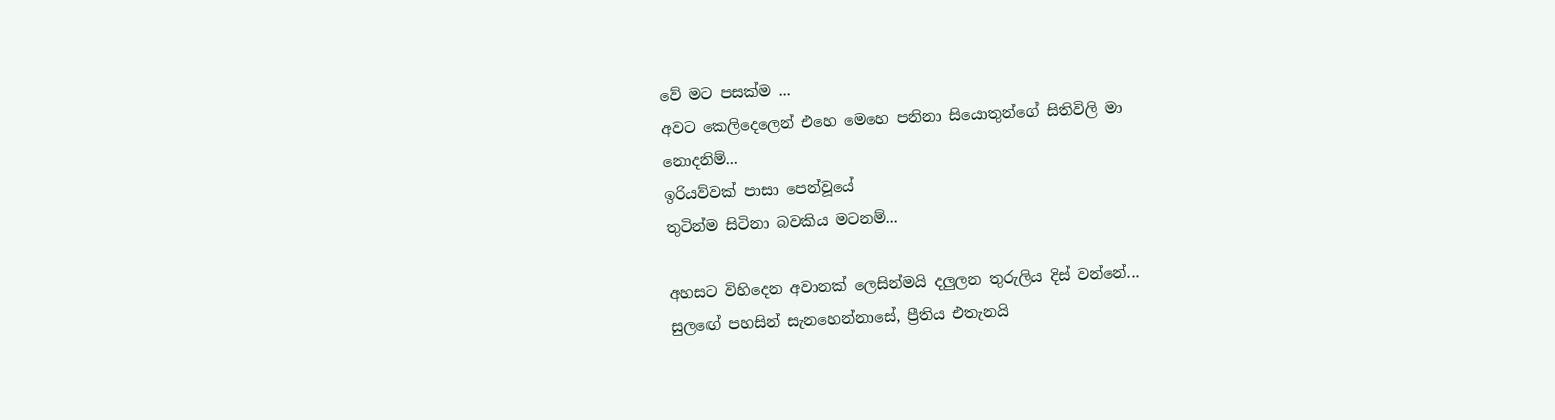වේ මට පසක්ම ...
අවට කෙලිදෙලෙන් එහෙ මෙහෙ පනිනා සියොතුන්ගේ සිතිවිලි මා
නොදනිම්...
ඉරියව්වක් පාසා පෙන්වූයේ
තුටින්ම සිටිනා බවකිය මටනම්...

අහසට විහිදෙන අවානක් ලෙසින්මයි දලුලන තුරුලිය දිස් වන්නේ...
සුලඟේ පහසින් සැනහෙන්නාසේ, ප්‍රීතිය එතැනයි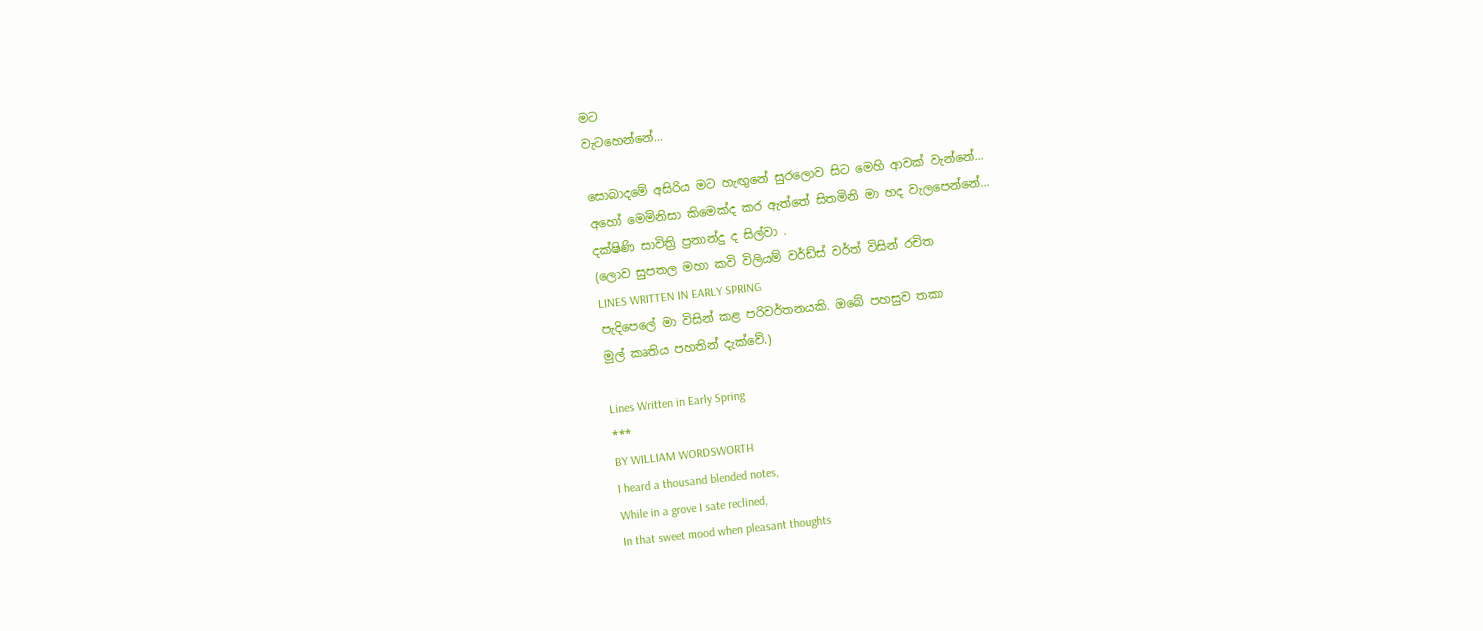මට
වැටහෙන්නේ...

සොබාදමේ අසිරිය මට හැඟුනේ සුරලොව සිට මෙහි ආවක් වැන්නේ...
අහෝ මෙමිනිසා කිමෙක්ද කර ඇත්තේ සිතමිනි මා හද වැලපෙන්නේ...
දක්ෂිණි සාවිත්‍රි ප්‍රනාන්දු ද සිල්වා .
(ලොව සුපතල මහා කවි විලියම් වර්ඩ්ස් වර්ත් විසින් රචිත
LINES WRITTEN IN EARLY SPRING
පැදිපෙලේ මා විසින් කළ පරිවර්තනයකි. ඔබේ පහසුව තකා
මුල් කෘතිය පහතින් දැක්වේ.)

Lines Written in Early Spring
***
BY WILLIAM WORDSWORTH
I heard a thousand blended notes,
While in a grove I sate reclined,
In that sweet mood when pleasant thoughts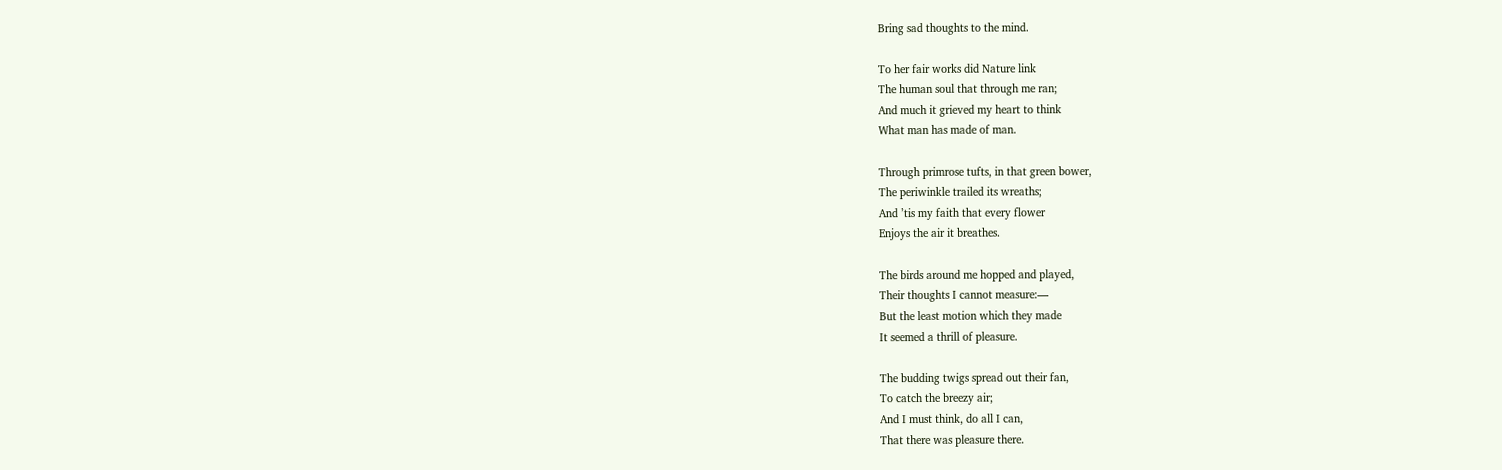Bring sad thoughts to the mind.

To her fair works did Nature link
The human soul that through me ran;
And much it grieved my heart to think
What man has made of man.

Through primrose tufts, in that green bower,
The periwinkle trailed its wreaths;
And ’tis my faith that every flower
Enjoys the air it breathes.

The birds around me hopped and played,
Their thoughts I cannot measure:—
But the least motion which they made
It seemed a thrill of pleasure.

The budding twigs spread out their fan,
To catch the breezy air;
And I must think, do all I can,
That there was pleasure there.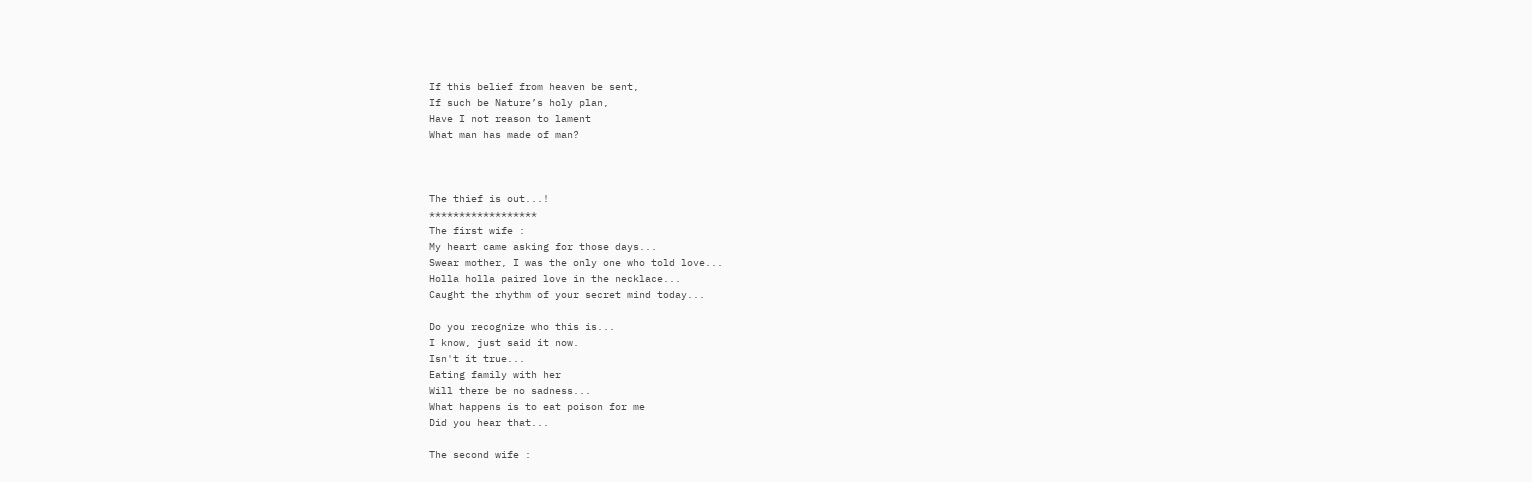If this belief from heaven be sent,
If such be Nature’s holy plan,
Have I not reason to lament
What man has made of man?



The thief is out...!
******************
The first wife :
My heart came asking for those days...
Swear mother, I was the only one who told love...
Holla holla paired love in the necklace...
Caught the rhythm of your secret mind today...

Do you recognize who this is...
I know, just said it now.
Isn't it true...
Eating family with her
Will there be no sadness...
What happens is to eat poison for me
Did you hear that...

The second wife :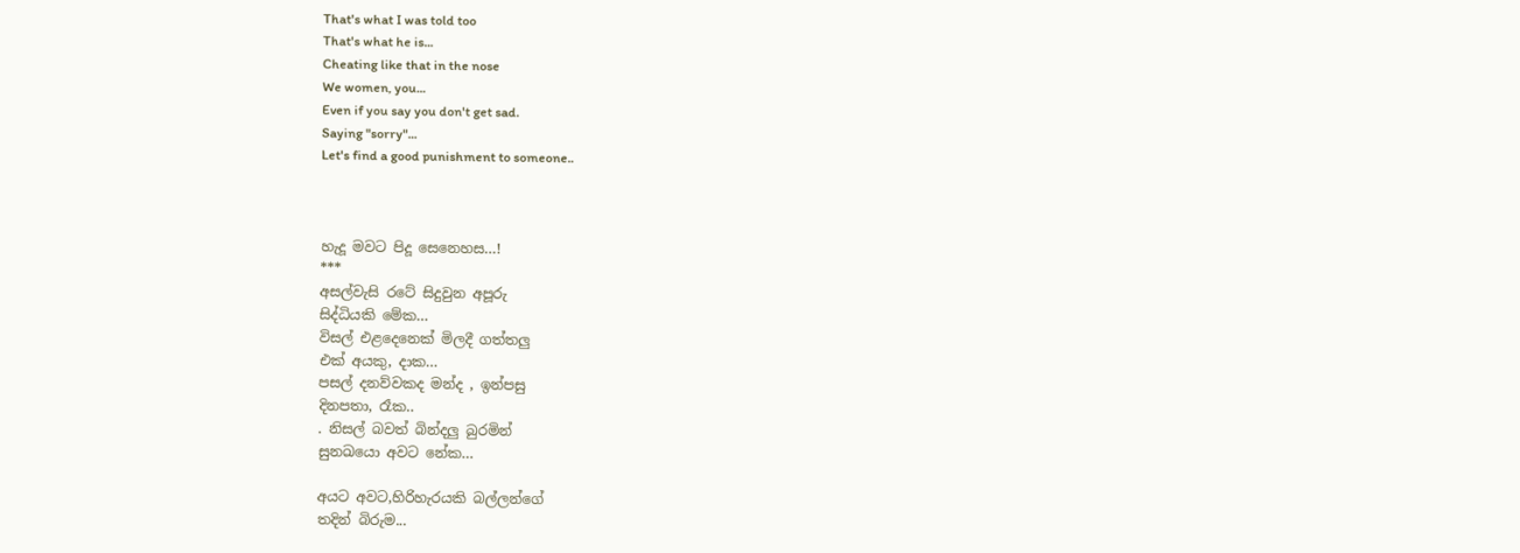That's what I was told too
That's what he is...
Cheating like that in the nose
We women, you...
Even if you say you don't get sad.
Saying "sorry"...
Let's find a good punishment to someone..



හැදූ මවට පිදූ සෙනෙහස...!
***
අසල්වැසි රටේ සිදුවුන අපූරු
සිද්ධියකි මේක...
විසල් එළදෙනෙක් මිලදී ගත්තලු
එක් අයකු, දාක...
පසල් දනව්වකද මන්ද , ඉන්පසු
දිනපතා, රෑක..
. නිසල් බවත් බින්දලු බුරමින්
සුනඛයො අවට නේක...

අයට අවට,හිරිහැරයකි බල්ලන්ගේ
තදින් බිරුම...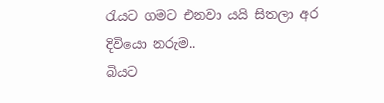රැයට ගමට එනවා යයි සිතලා අර
දිවියො නරුම..
බියට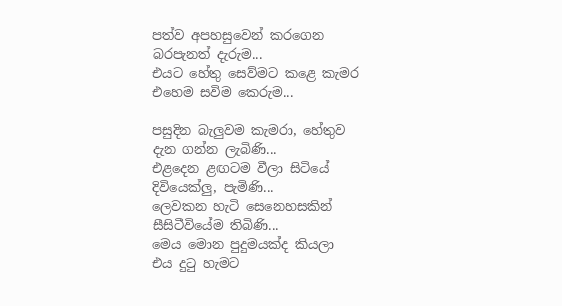පත්ව අපහසුවෙන් කරගෙන
බරපැනත් දැරුම...
එයට හේතු සෙව්මට කළෙ කැමර
එහෙම සවිම කෙරුම...

පසුදින බැලුවම කැමරා, හේතුව
දැන ගන්න ලැබිණි...
එළදෙන ළඟටම වීලා සිටියේ
දිවියෙක්ලු, පැමිණි...
ලෙවකන හැටි සෙනෙහසකින්
සීසිටීවියේම තිබිණි...
මෙය මොන පුදුමයක්ද කියලා
එය දුටු හැමට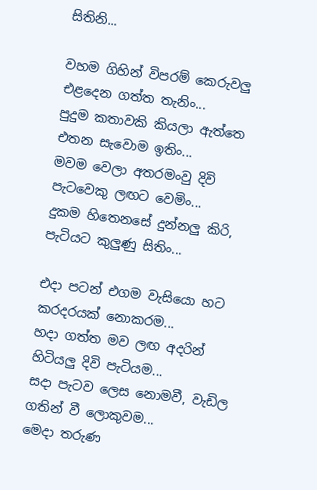සිතිනි...

වහම ගිහින් විපරම් කෙරුවලු
එළදෙන ගත්ත තැනිං...
පුදුම කතාවකි කියලා ඇත්තෙ
එතන සැවොම ඉතිං...
මවම වෙලා අතරමංවු දිවි
පැටවෙකු ලඟට වෙමිං...
දුකම හිතෙනසේ දුන්නලු කිරි,
පැටියට කුලුණු සිතිං...

එදා පටන් එගම වැසියො හට
කරදරයක් නොකරම...
හදා ගත්ත මව ලඟ අදරින්
හිටියලු දිවි පැටියම...
සදා පැටව ලෙස නොමවී, වැඩිල
ගතින් වී ලොකුවම...
මෙදා තරුණ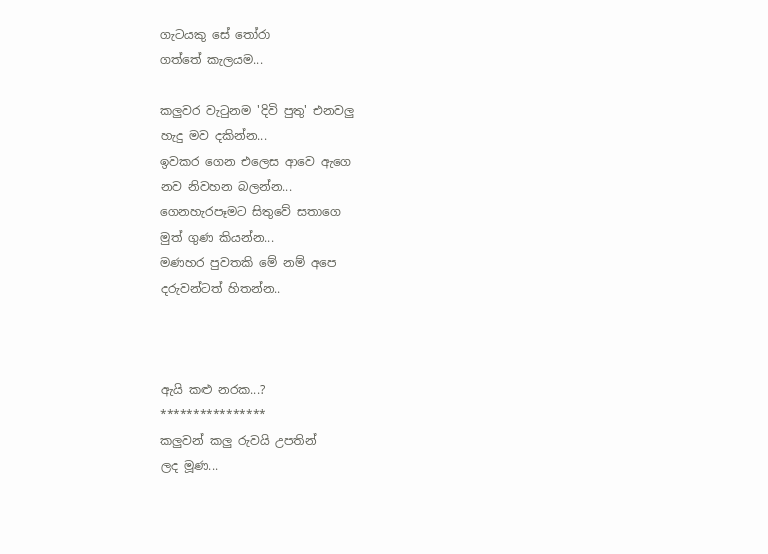ගැටයකු සේ තෝරා
ගත්තේ කැලයම...

කලුවර වැටුනම 'දිවි පුතු' එනවලු
හැදු මව දකින්න...
ඉවකර ගෙන එලෙස ආවෙ ඇගෙ
නව නිවහන බලන්න...
ගෙනහැරපෑමට සිතුවේ සතාගෙ
මුත් ගුණ කියන්න...
මණහර පුවතකි මේ නම් අපෙ
දරුවන්ටත් හිතන්න..



ඇයි කළු නරක...?
****************
කලුවන් කලු රුවයි උපතින්
ලද මූණ...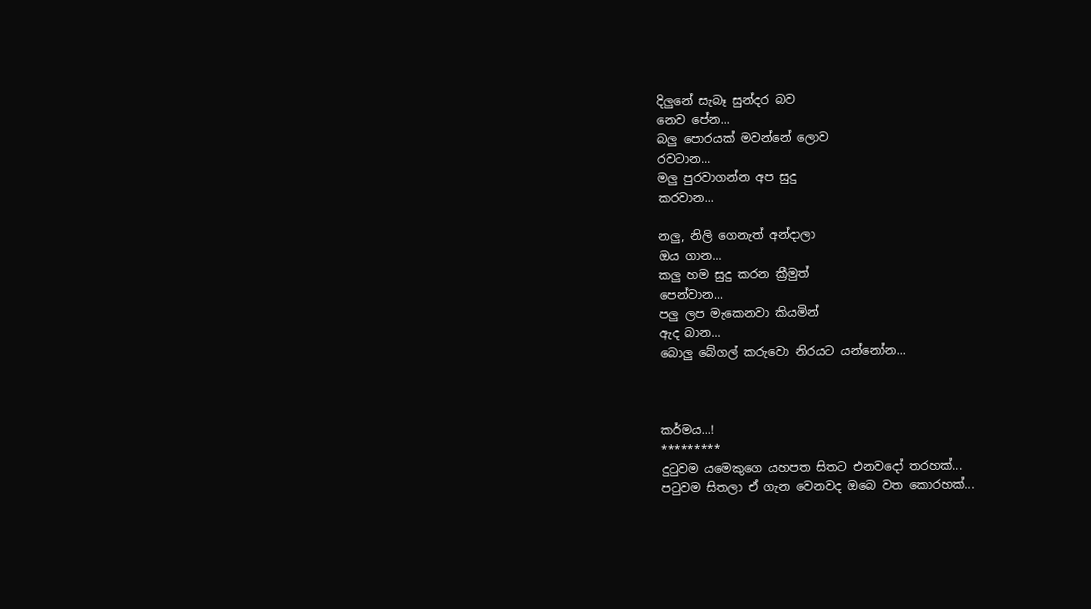දිලුනේ සැබෑ සුන්දර බව
නෙව පේන...
බලු පොරයක් මවන්නේ ලොව
රවටාන...
මලු පුරවාගන්න අප සුදු
කරවාන...

නලු, නිලි ගෙනැත් අන්දාලා
ඔය ගාන...
කලු හම සුදු කරන ක්‍රීමුත්
පෙන්වාන...
පලු ලප මැකෙනවා කියමින්
ඇද බාන...
බොලු බේගල් කරුවො නිරයට යන්නෝන...



කර්මය...!
*********
දුටුවම යමෙකුගෙ යහපත සිතට එනවදෝ තරහක්...
පටුවම සිතලා ඒ ගැන වෙනවද ඔබෙ වත කොරහක්...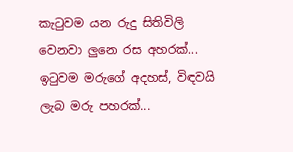කැටුවම යන රුදු සිතිවිලි වෙනවා ලුනෙ රස අහරක්...
ඉටුවම මරුගේ අදහස්, විඳවයි
ලැබ මරු පහරක්...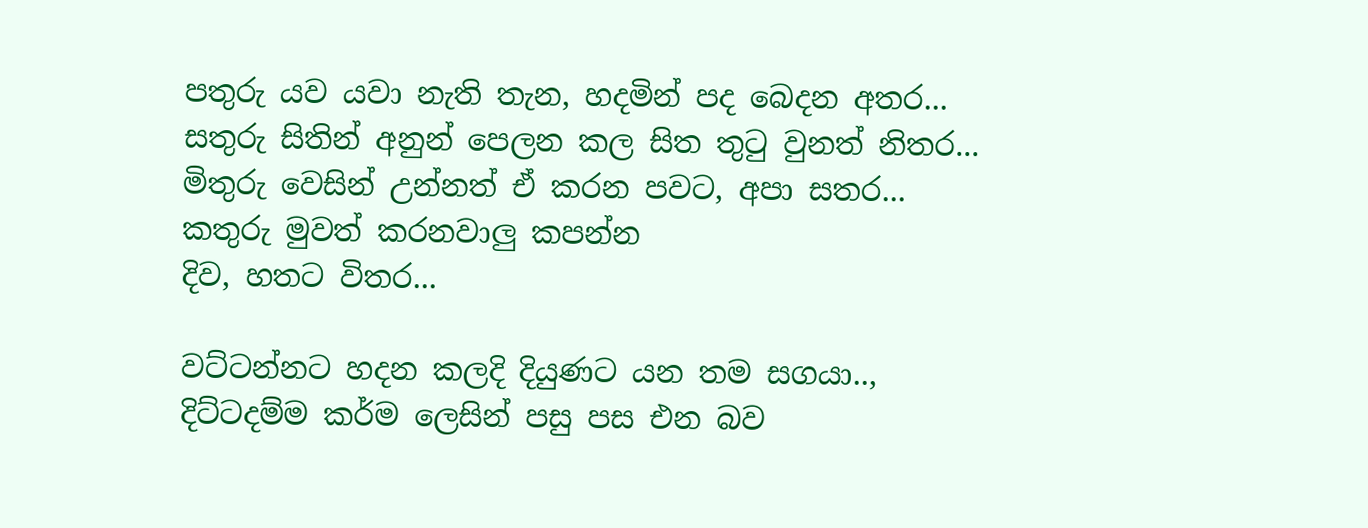පතුරු යව යවා නැති තැන, හදමින් පද බෙදන අතර...
සතුරු සිතින් අනුන් පෙලන කල සිත තුටු වුනත් නිතර...
මිතුරු වෙසින් උන්නත් ඒ කරන පවට, අපා සතර...
කතුරු මුවත් කරනවාලු කපන්න
දිව, හතට විතර...

වට්ටන්නට හදන කලදි දියුණට යන තම සගයා..,
දිට්ටදම්ම කර්ම ලෙසින් පසු පස එන බව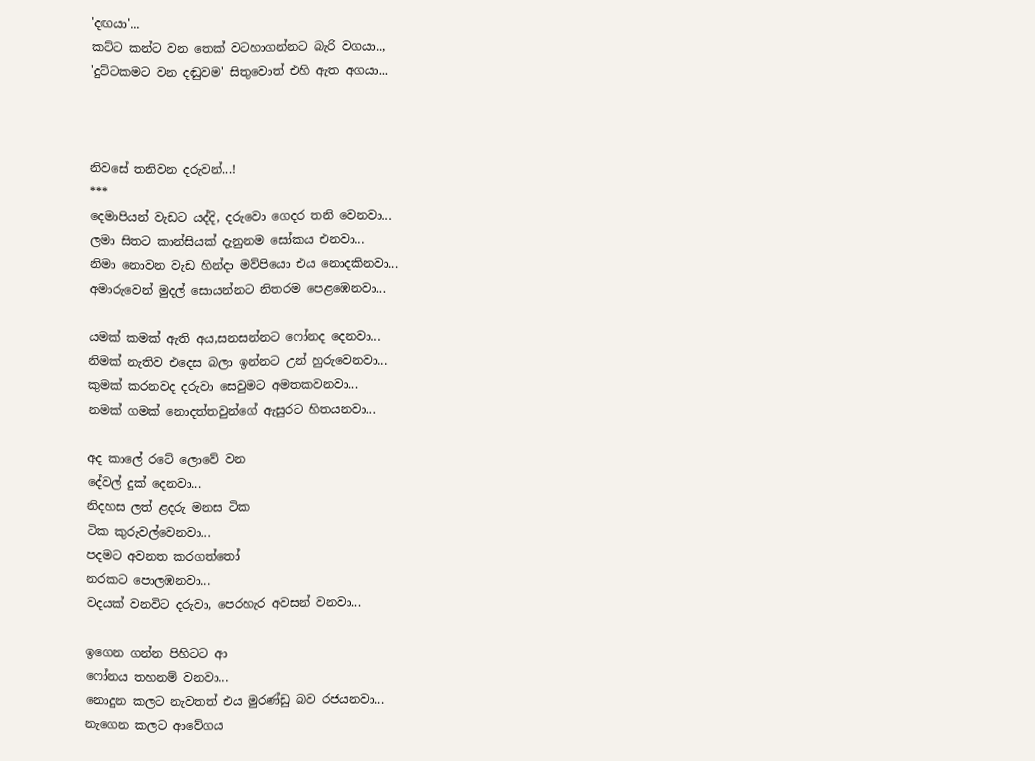'දඟයා'...
කට්ට කන්ට වන තෙක් වටහාගන්නට බැරි වගයා..,
'දුට්ටකමට වන දඬුවම' සිතුවොත් එහි ඇත අගයා...



නිවසේ තනිවන දරුවන්...!
***
දෙමාපියන් වැඩට යද්දි, දරුවො ගෙදර තනි වෙනවා...
ලමා සිතට කාන්සියක් දැනුනම සෝකය එනවා...
නිමා නොවන වැඩ හින්දා මව්පියො එය නොදකිනවා...
අමාරුවෙන් මුදල් සොයන්නට නිතරම පෙළඹෙනවා...

යමක් කමක් ඇති අය,සනසන්නට ෆෝනද දෙනවා...
නිමක් නැතිව එදෙස බලා ඉන්නට උන් හුරුවෙනවා...
කුමක් කරනවද දරුවා සෙවුමට අමතකවනවා...
නමක් ගමක් නොදත්තවුන්ගේ ඇසුරට හිතයනවා...

අද කාලේ රටේ ලොවේ වන
දේවල් දුක් දෙනවා...
නිදහස ලත් ළදරු මනස ටික
ටික කුරුවල්වෙනවා...
පදමට අවනත කරගත්තෝ
නරකට පොලඹනවා...
වදයක් වනවිට දරුවා, පෙරහැර අවසන් වනවා...

ඉගෙන ගන්න පිහිටට ආ
ෆෝනය තහනම් වනවා...
නොදුන කලට නැවතත් එය මුරණ්ඩු බව රජයනවා...
නැගෙන කලට ආවේගය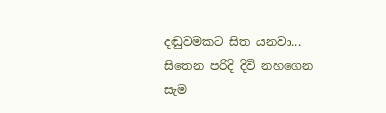දඬුවමකට සිත යනවා...
සිතෙන පරිදි දිවි නහගෙන
සැම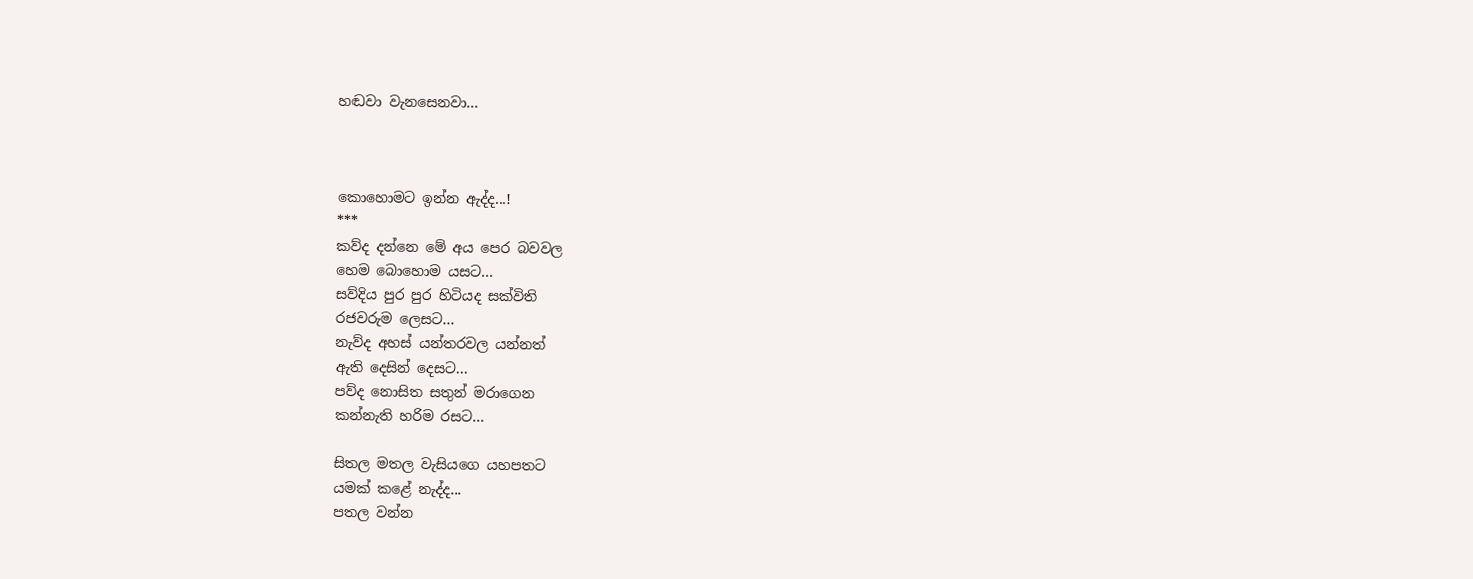හඬවා වැනසෙනවා...



කොහොමට ඉන්න ඇද්ද...!
***
කව්ද දන්නෙ මේ අය පෙර බවවල
හෙම බොහොම යසට...
සව්දිය පුර පුර හිටියද සක්විති
රජවරුම ලෙසට...
නැව්ද අහස් යන්තරවල යන්නත්
ඇති දෙසින් දෙසට...
පව්ද නොසිත සතුන් මරාගෙන
කන්නැති හරිම රසට...

සිතල මතල වැසියගෙ යහපතට
යමක් කළේ නැද්ද...
පතල වන්න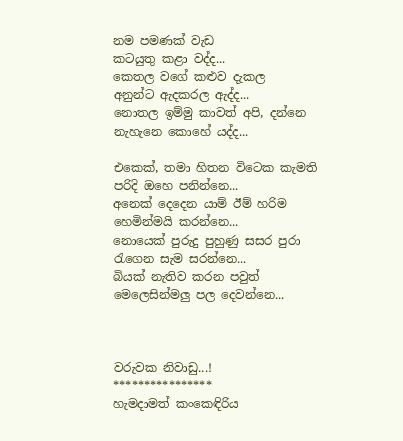නම පමණක් වැඩ
කටයුතු කළා වද්ද...
කෙතල වගේ කළුව දැකල
අනුන්ට ඇදකරල ඇද්ද...
නොතල ඉම්මු කාවත් අපි, දන්නෙ
නැහැනෙ කොහේ යද්ද...

එකෙක්, තමා හිතන විටෙක කැමති
පරිදි ඔහෙ පනින්නෙ...
අනෙක් දෙදෙන යාම් ඊම් හරිම
හෙමින්මයි කරන්නෙ...
නොයෙක් පුරුදු පුහුණු සසර පුරා
රැගෙන සැම සරන්නෙ...
බියක් නැතිව කරන පවුත්
මෙලෙසින්මලු පල දෙවන්නෙ...



වරුවක නිවාඩු...!
****************
හැමදාමත් කංකෙඳිරිය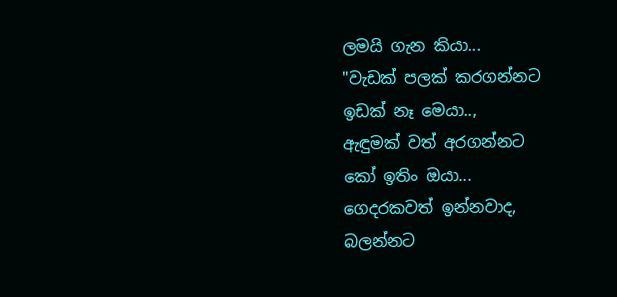ලමයි ගැන කියා...
"වැඩක් පලක් කරගන්නට
ඉඩක් නෑ මෙයා..,
ඇඳුමක් වත් අරගන්නට
කෝ ඉතිං ඔයා...
ගෙදරකවත් ඉන්නවාද,
බලන්නට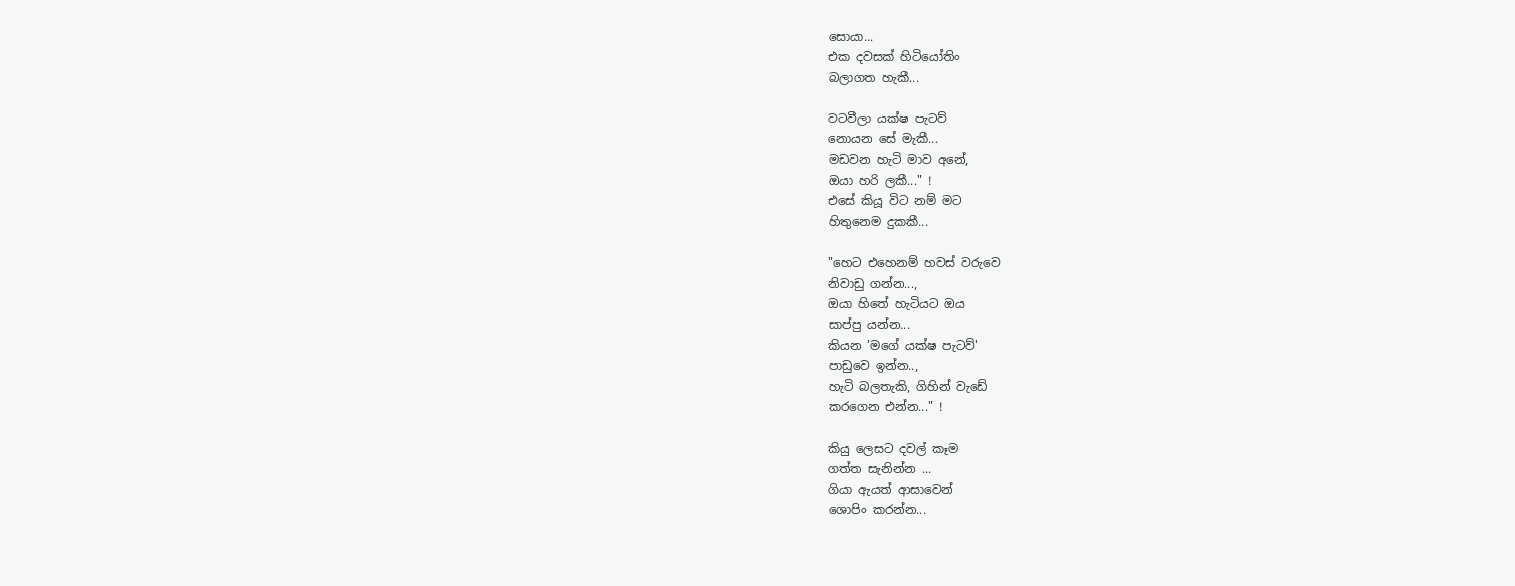සොයා...
එක දවසක් හිටියෝතිං
බලාගත හැකී...

වටවීලා යක්ෂ පැටව්
නොයන සේ මැකී...
මඩවන හැටි මාව අනේ,
ඔයා හරි ලකී..." !
එසේ කියූ විට නම් මට
හිතුනෙම දුකකී...

"හෙට එහෙනම් හවස් වරුවෙ
නිවාඩු ගන්න...,
ඔයා හිතේ හැටියට ඔය
සාප්පු යන්න...
කියන 'මගේ යක්ෂ පැටව්'
පාඩුවෙ ඉන්න..,
හැටි බලතැකි, ගිහින් වැඩේ
කරගෙන එන්න..." !

කියු ලෙසට දවල් කෑම
ගත්ත සැනින්න ...
ගියා ඇයත් ආසාවෙන්
ශොපිං කරන්න...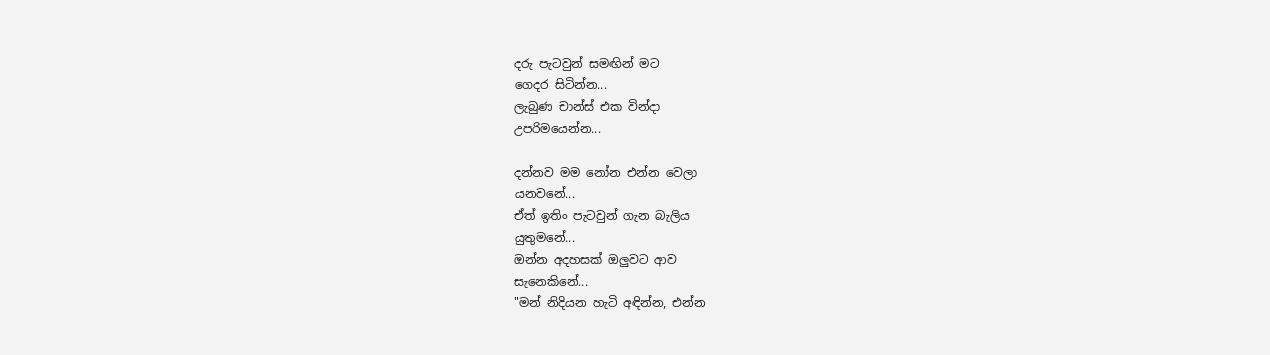දරු පැටවුන් සමඟින් මට
ගෙදර සිටින්න...
ලැබුණ චාන්ස් එක වින්දා
උපරිමයෙන්න...

දන්නව මම නෝන එන්න වෙලා
යනවනේ...
ඒත් ඉතිං පැටවුන් ගැන බැලිය
යුතුමනේ...
ඔන්න අදහසක් ඔලුවට ආව
සැනෙකිනේ...
"මන් නිදියන හැටි අඳින්න, එන්න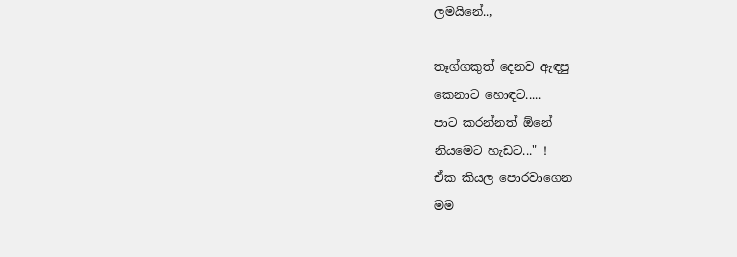ලමයිනේ..,

තෑග්ගකුත් දෙනව ඇඳපු
කෙනාට හොඳට.....
පාට කරන්නත් ඕනේ
නියමෙට හැඩට..." !
ඒක කියල පොරවාගෙන
මම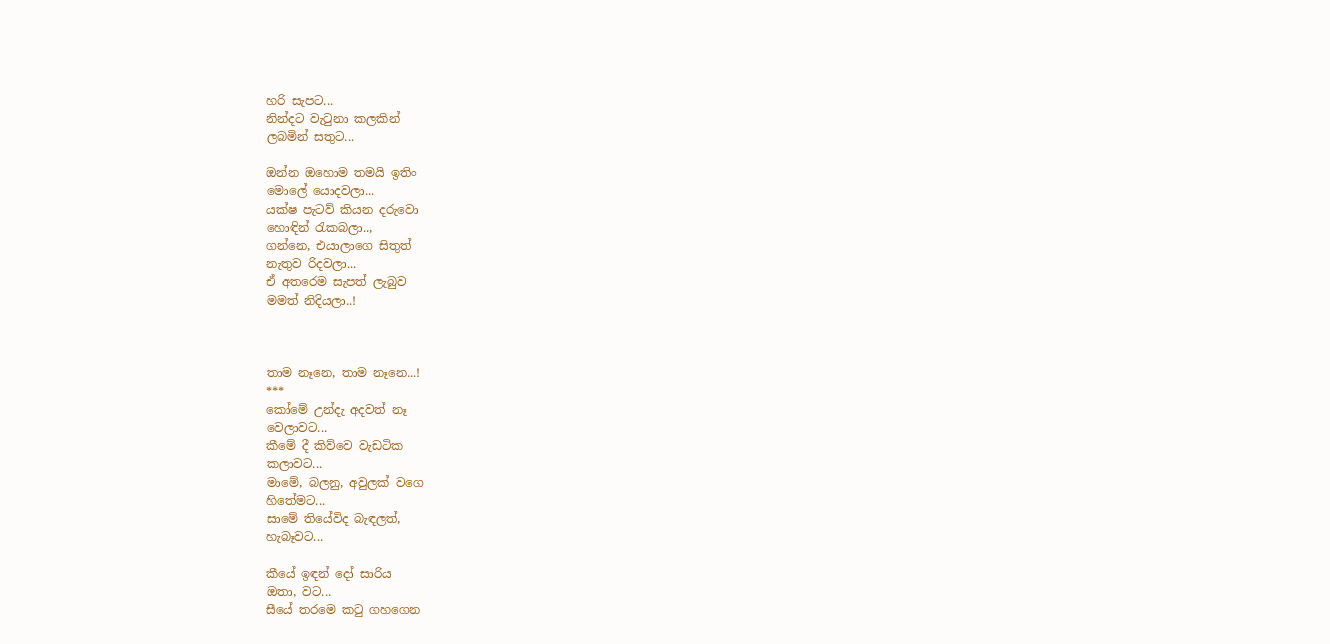හරි සැපට...
නින්දට වැටුනා කලකින්
ලබමින් සතුට...

ඔන්න ඔහොම තමයි ඉතිං
මොලේ යොදවලා...
යක්ෂ පැටව් කියන දරුවො
හොඳින් රැකබලා..,
ගන්නෙ, එයාලාගෙ සිතුත්
නැතුව රිදවලා...
ඒ අතරෙම සැපත් ලැබුව
මමත් නිදියලා..!



තාම නෑනෙ, තාම නෑනෙ...!
***
කෝමේ උන්දැ අදවත් නෑ
වෙලාවට...
කීමේ දී කිව්වෙ වැඩටික
කලාවට...
මාමේ, බලනු, අවුලක් වගෙ
හිතේමට...
සාමේ තියේවිද බැඳලත්,
හැබෑවට...

කීයේ ඉඳන් දෝ සාරිය
ඔතා, වට...
සීයේ තරමෙ කටු ගහගෙන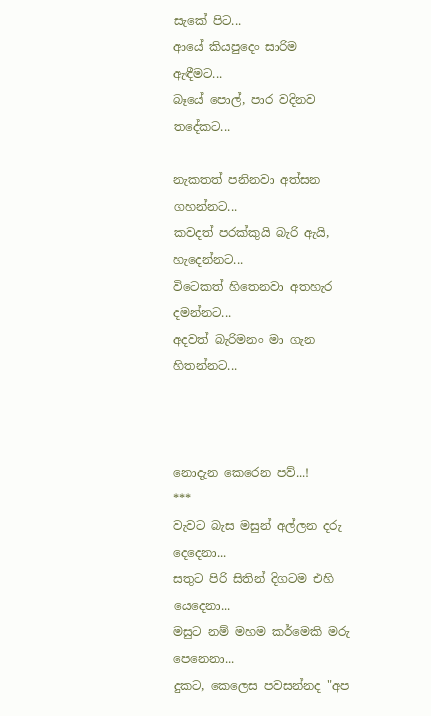සැකේ පිට...
ආයේ කියපුදෙං සාරිම
ඇඳීමට...
බෑයේ පොල්, පාර වදිනව
තදේකට...

නැකතත් පනිනවා අත්සන
ගහන්නට...
කවදත් පරක්කුයි බැරි ඇයි, හැදෙන්නට...
විටෙකත් හිතෙනවා අතහැර
දමන්නට...
අදවත් බැරිමනං මා ගැන
හිතන්නට...



නොදැන කෙරෙන පව්...!
***
වැවට බැස මසුන් අල්ලන දරු
දෙදෙනා...
සතුට පිරි සිතින් දිගටම එහි
යෙදෙනා...
මසුට නම් මහම කර්මෙකි මරු
පෙනෙනා...
දුකට, කෙලෙස පවසන්නද "අප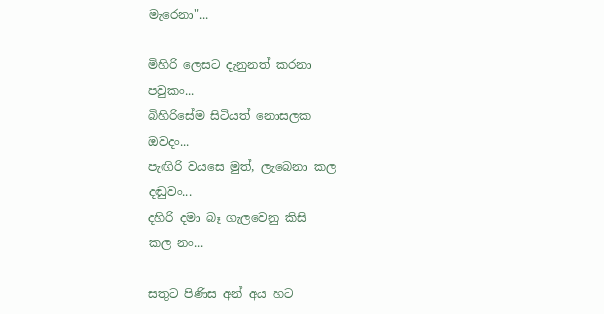මැරෙනා"...

මිහිරි ලෙසට දැනුනත් කරනා
පවුකං...
බිහිරිසේම සිටියත් නොසලක
ඔවදං...
පැඟිරි වයසෙ මුත්, ලැබෙනා කල
දඬුවං...
දහිරි දමා බෑ ගැලවෙනු කිසි
කල නං...

සතුට පිණිස අන් අය හට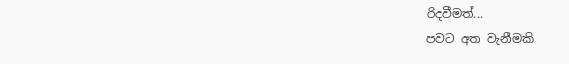රිදවීමත්...
පවට අත වැනීමකි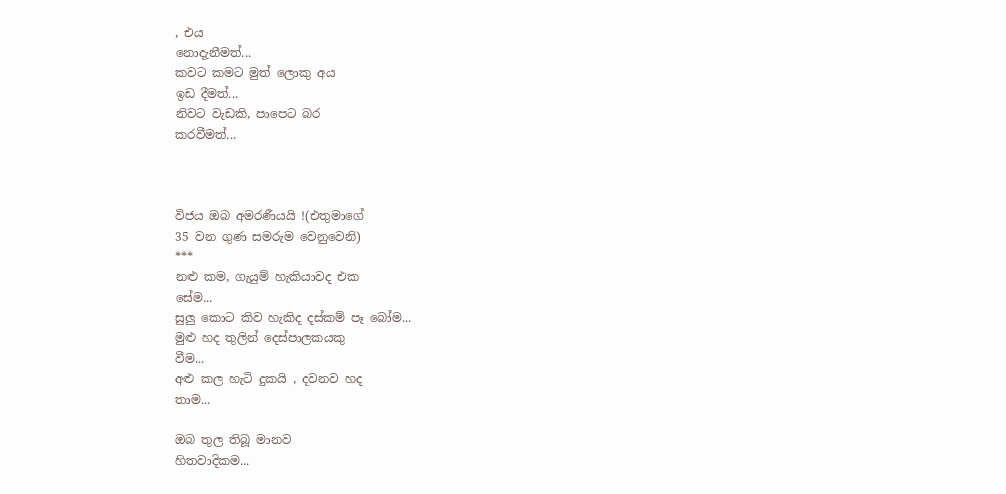, එය
නොදැනීමත්...
කවට කමට මුත් ලොකු අය
ඉඩ දීමත්...
නිවට වැඩකි, පාපෙට බර
කරවීමත්...



විජය ඔබ අමරණීයයි !(එතුමාගේ
35 වන ගුණ සමරුම වෙනුවෙනි)
***
නළු කම, ගැයුම් හැකියාවද එක
සේම...
සුලු කොට කිව හැකිද දස්කම් පෑ බෝම...
මුළු හද තුලින් දෙස්පාලකයකු
වීම...
අළු කල හැටි දුකයි , දවනව හද
තාම...

ඔබ තුල තිබූ මානව
හිතවාදිකම...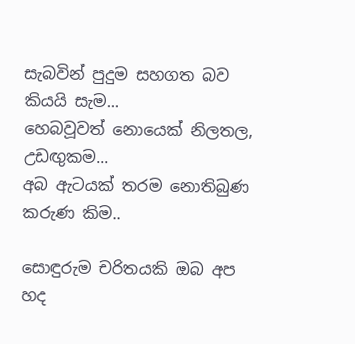සැබවින් පුදුම සහගත බව
කියයි සැම...
හෙබවූවත් නොයෙක් නිලතල,
උඩඟුකම...
අබ ඇටයක් තරම නොතිබුණ
කරුණ කිම..

සොඳුරුම චරිතයකි ඔබ අප
හද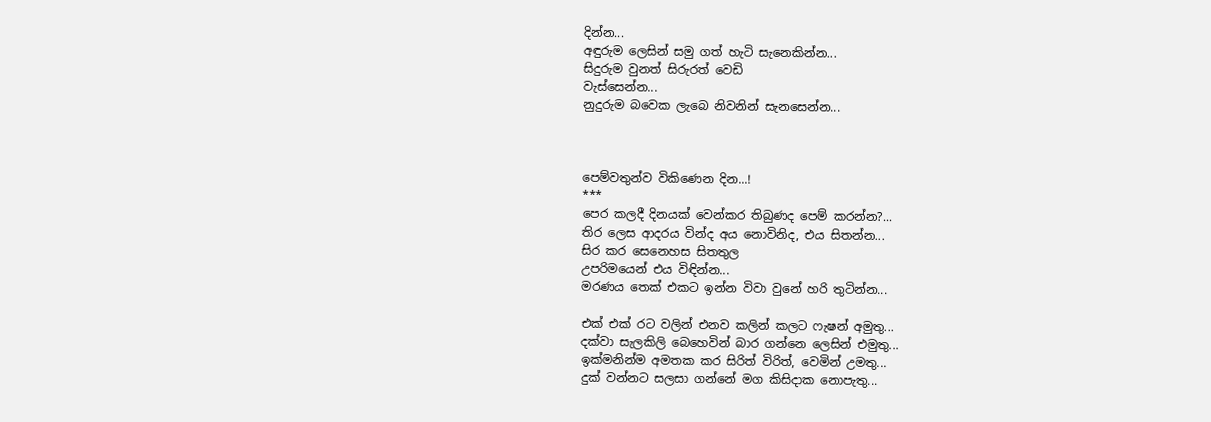දින්න...
අඳුරුම ලෙසින් සමු ගත් හැටි සැනෙකින්න...
සිදුරුම වුනත් සිරුරත් වෙඩි
වැස්සෙන්න...
නුදුරුම බවෙක ලැබෙ නිවනින් සැනසෙන්න...



පෙම්වතුන්ව විකිණෙන දින...!
***
පෙර කලදී දිනයක් වෙන්කර තිබුණද පෙම් කරන්න?...
තිර ලෙස ආදරය වින්ද අය නොවිනිද, එය සිතන්න...
සිර කර සෙනෙහස සිතතුල
උපරිමයෙන් එය විඳින්න...
මරණය තෙක් එකට ඉන්න විවා වුනේ හරි තුටින්න...

එක් එක් රට වලින් එනව කලින් කලට ෆැෂන් අමුතු...
දක්වා සැලකිලි බෙහෙවින් බාර ගන්නෙ ලෙසින් එමුතු...
ඉක්මනින්ම අමතක කර සිරිත් විරිත්, වෙමින් උමතු...
දුක් වන්නට සලසා ගන්නේ මග කිසිදාක නොපැතු...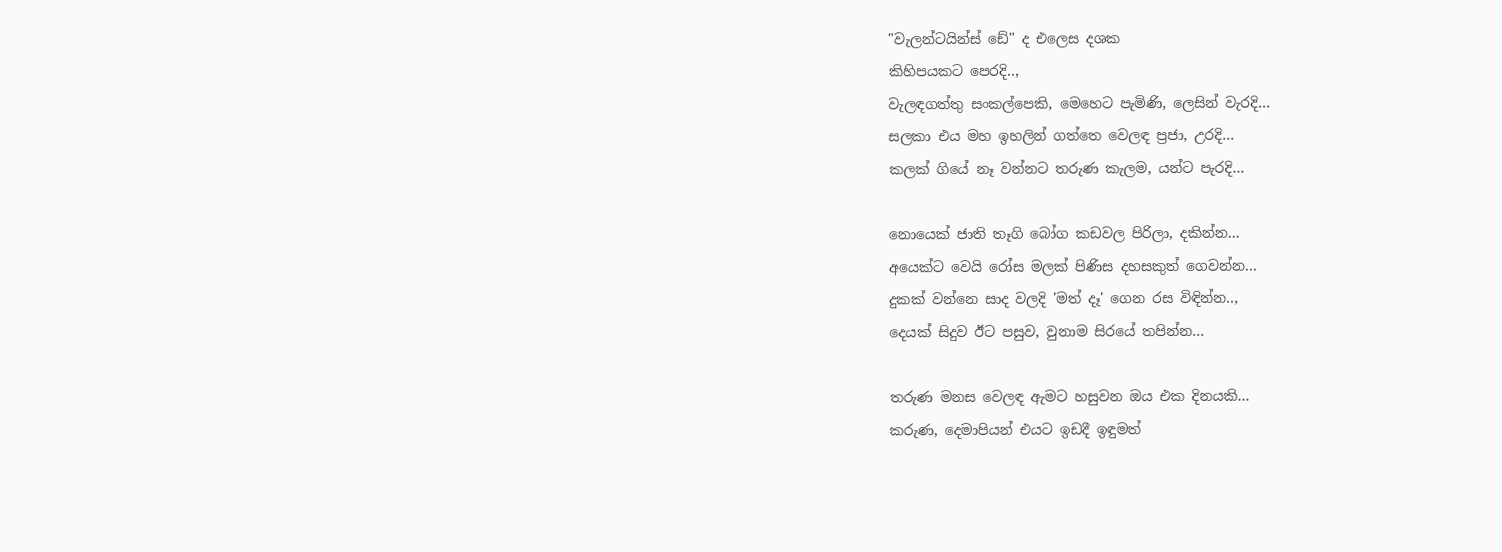"වැලන්ටයින්ස් ඩේ" ද එලෙස දශක
කිහිපයකට පෙරදි..,
වැලඳගත්තු සංකල්පෙකි, මෙහෙට පැමිණි, ලෙසින් වැරදි...
සලකා එය මහ ඉහලින් ගත්තෙ වෙලඳ ප්‍රජා, උරදි...
කලක් ගියේ නෑ වන්නට තරුණ කැලම, යන්ට පැරදි...

නොයෙක් ජාති තෑගි බෝග කඩවල පිරිලා, දකින්න...
අයෙක්ට වෙයි රෝස මලක් පිණිස දහසකුත් ගෙවන්න...
දුකක් වන්නෙ සාද වලදි 'මත් දෑ' ගෙන රස විඳින්න..,
දෙයක් සිදුව ඊට පසුව, වුනාම සිරයේ තපින්න...

තරුණ මනස වෙලඳ ඇමට හසුවන ඔය එක දිනයකි...
කරුණ, දෙමාපියන් එයට ඉඩදී ඉඳුමත්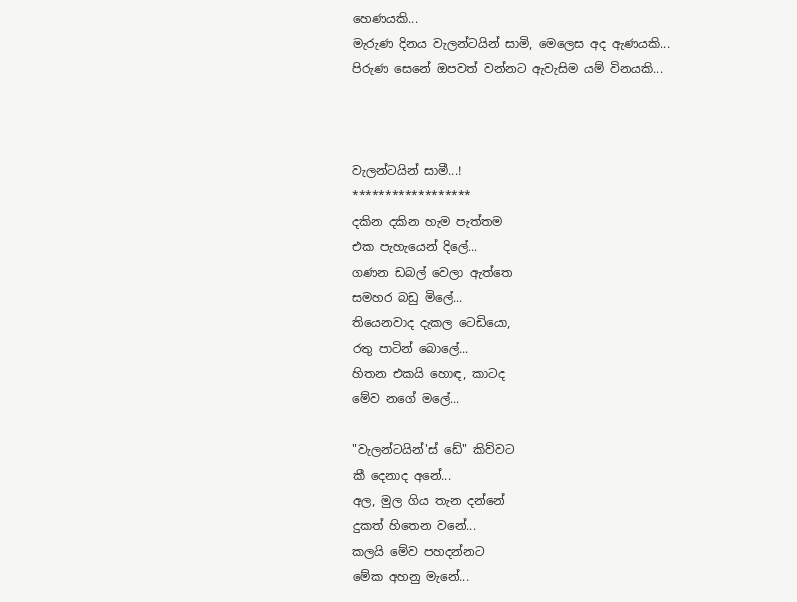හෙණයකි...
මැරුණ දිනය වැලන්ටයින් සාමි, මෙලෙස අද ඇණයකි...
පිරුණ සෙනේ ඔපවත් වන්නට ඇවැසිම යම් විනයකි...



වැලන්ටයින් සාමී...!
******************
දකින දකින හැම පැත්තම
එක පැහැයෙන් දිලේ...
ගණන ඩබල් වෙලා ඇත්තෙ
සමහර බඩු මිලේ...
තියෙනවාද දැකල ටෙඩියො,
රතු පාටින් බොලේ...
හිතන එකයි හොඳ, කාටද
මේව නගේ මලේ...

"වැලන්ටයින්'ස් ඩේ" කිව්වට
කී දෙනාද අනේ...
අල, මුල ගිය තැන දන්නේ
දුකත් හිතෙන වනේ...
කලයි මේව පහදන්නට
මේක අහනු මැනේ...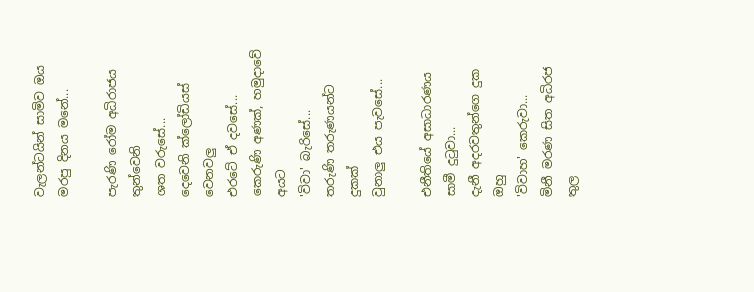වැලන්ටයින් සාමිව ඔය
මරපු දිනය මනේ...

පැරණි රෝම අධිරාජය තුන්වෙනි
ශත වරුසේ...
දෙවෙනි ක්ලෝඩියස් වෙනවලු
එරටේ ඒ දවසේ...
කෙරුණි අණක්, හමුදාවේ අයට
'විවා' බැරිසේ...
තරුණි තරුණයන්ට දුකක්
වුනාලු එය පැවසේ...

එනීතියේ අසාධාරණය
සාමී දුටුවා...
දැනී අදරවතුන්ගෙ දුක ඔහු
'විවාහ' කෙරුවා...
මිනී මරණ සිත අධිරජ තුල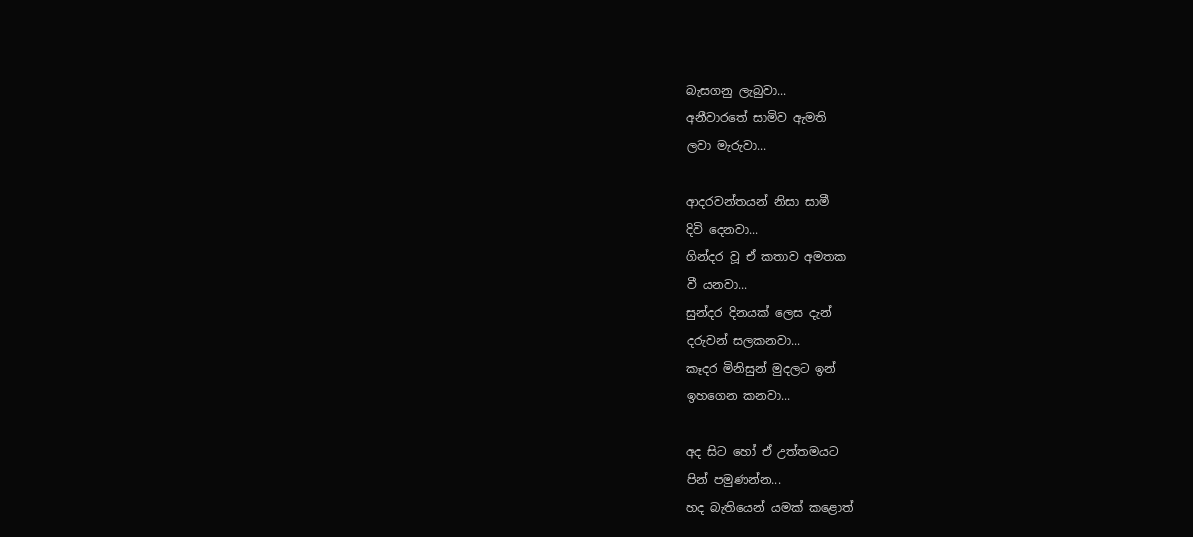බැසගනු ලැබුවා...
අනීවාරතේ සාමිව ඇමති
ලවා මැරුවා...

ආදරවන්තයන් නිසා සාමී
දිවි දෙනවා...
ගින්දර වූ ඒ කතාව අමතක
වී යනවා...
සුන්දර දිනයක් ලෙස දැන්
දරුවන් සලකනවා...
කෑදර මිනිසුන් මුදලට ඉන්
ඉහගෙන කනවා...

අද සිට හෝ ඒ උත්තමයට
පින් පමුණන්න...
හද බැතියෙන් යමක් කළොත්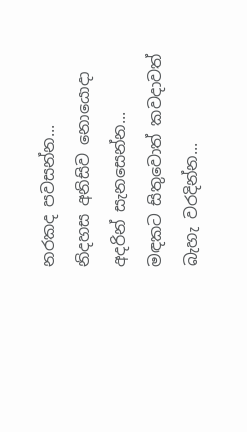නරකද පවසන්න...
නිදහස අනිසිව නොයොදා
අදරින් සැනසෙන්න...
මඳකට සිතුවොත් කවදාවත්
බැහැ වරදින්න...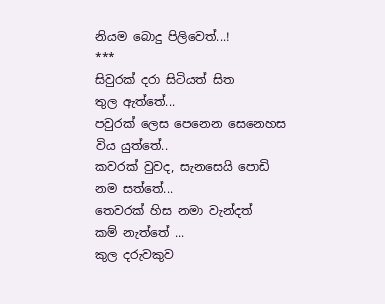නියම බොදු පිලිවෙත්...!
***
සිවුරක් දරා සිටියත් සිත
තුල ඇත්තේ...
පවුරක් ලෙස පෙනෙන සෙනෙහස
විය යුත්තේ..
කවරක් වුවද, සැනසෙයි පොඩි
නම සත්තේ...
තෙවරක් හිස නමා වැන්දත්
කම් නැත්තේ ...
කුල දරුවකුව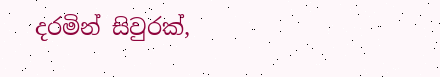දරමින් සිවුරක්,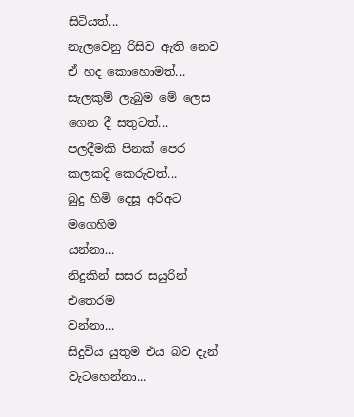සිටියත්...
නැලවෙනු රිසිව ඇති නෙව ඒ හද කොහොමත්...
සැලකුම් ලැබුම මේ ලෙස ගෙන දී සතුටත්...
පලදීමකි පිනක් පෙර කලකදි කෙරුවත්...
බුදු හිමි දෙසූ අරිඅට මගෙහිම
යන්නා...
නිදුකින් සසර සයුරින් එතෙරම
වන්නා...
සිදුවිය යුතුම එය බව දැන් වැටහෙන්නා...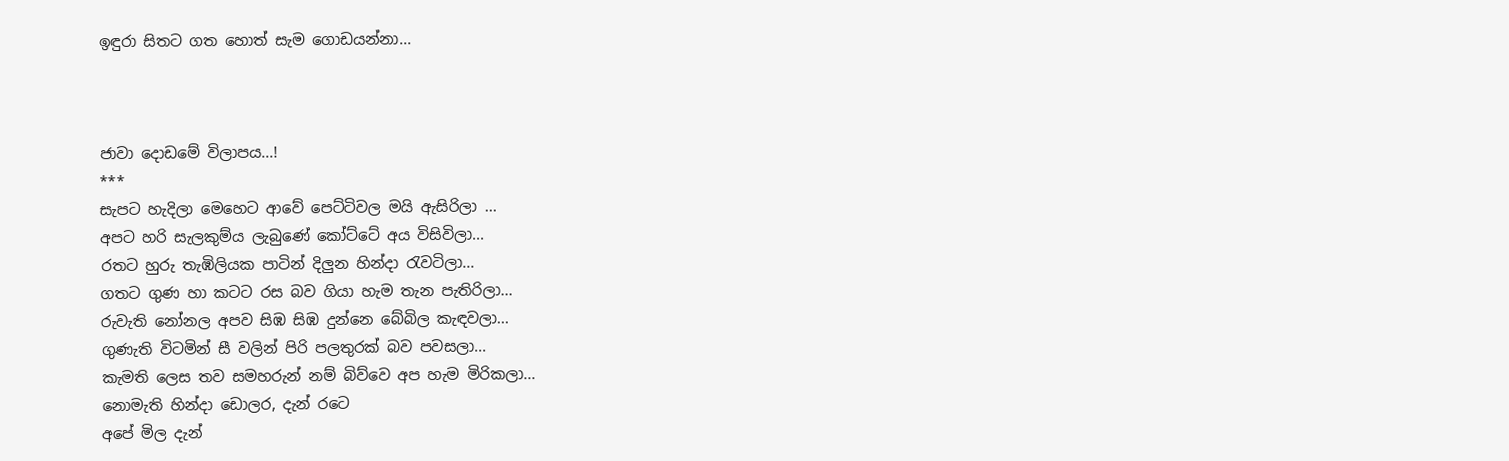ඉඳුරා සිතට ගත හොත් සැම ගොඩයන්නා...



ජාවා දොඩමේ විලාපය...!
***
සැපට හැදිලා මෙහෙට ආවේ පෙට්ටිවල මයි ඇසිරිලා ...
අපට හරි සැලකුම්ය ලැබුණේ කෝට්ටේ අය විසිවිලා...
රතට හුරු තැඹිලියක පාටින් දිලුන හින්දා රැවටිලා...
ගතට ගුණ හා කටට රස බව ගියා හැම තැන පැතිරිලා...
රුවැති නෝනල අපව සිඹ සිඹ දුන්නෙ බේබිල කැඳවලා...
ගුණැති විටමින් සී වලින් පිරි පලතුරක් බව පවසලා...
කැමති ලෙස තව සමහරුන් නම් බිව්වෙ අප හැම මිරිකලා...
නොමැති හින්දා ඩොලර, දැන් රටෙ
අපේ මිල දැන්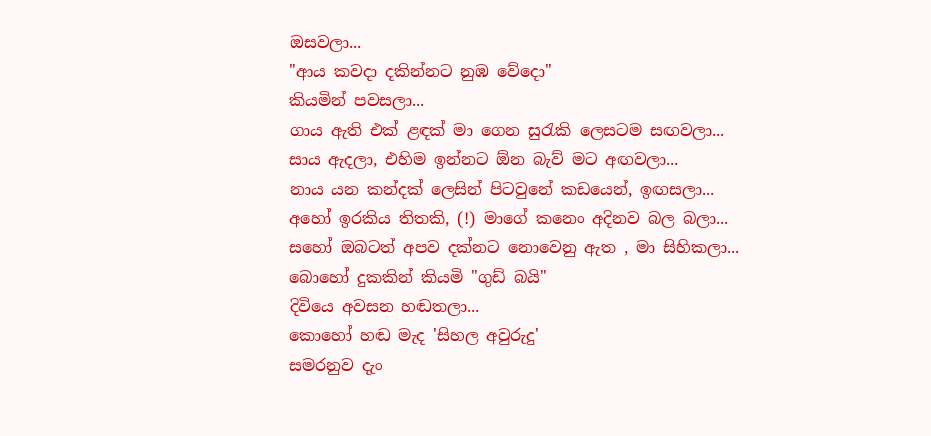ඔසවලා...
"ආය කවදා දකින්නට නුඹ වේදො"
කියමින් පවසලා...
ගාය ඇති එක් ළඳක් මා ගෙන සුරැකි ලෙසටම සඟවලා...
සාය ඇදලා, එහිම ඉන්නට ඕන බැව් මට අඟවලා...
නාය යන කන්දක් ලෙසින් පිටවුනේ කඩයෙන්, ඉඟසලා...
අහෝ ඉරකිය තිතකි, (!) මාගේ කනෙං අදිනව බල බලා...
සහෝ ඔබටත් අපව දක්නට නොවෙනු ඇත , මා සිහිකලා...
බොහෝ දුකකින් කියමි "ගුඩ් බයි"
දිවියෙ අවසන හඬතලා...
කොහෝ හඬ මැද 'සිහල අවුරුදු'
සමරනුව දැං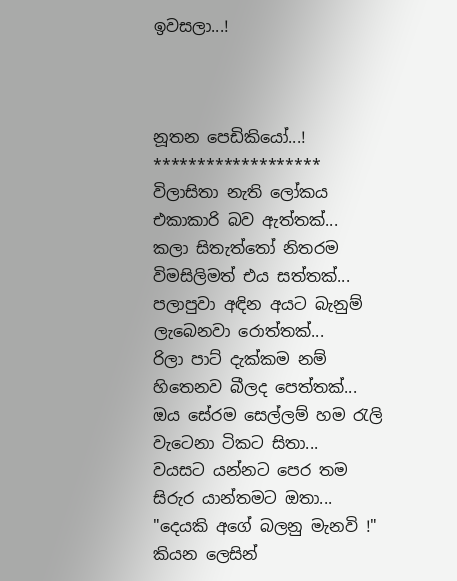ඉවසලා...!



නූතන පෙඩිකියෝ...!
*******************
විලාසිතා නැති ලෝකය එකාකාරි බව ඇත්තක්...
කලා සිතැත්තෝ නිතරම විමසිලිමත් එය සත්තක්...
පලාපුවා අඳින අයට බැනුම් ලැබෙනවා රොත්තක්...
රිලා පාට් දැක්කම නම් හිතෙනව බීලද පෙත්තක්...
ඔය සේරම සෙල්ලම් හම රැලි වැටෙනා ටිකට සිතා...
වයසට යන්නට පෙර තම සිරුර යාන්තමට ඔතා...
"දෙයකි අගේ බලනු මැනවි !" කියන ලෙසින්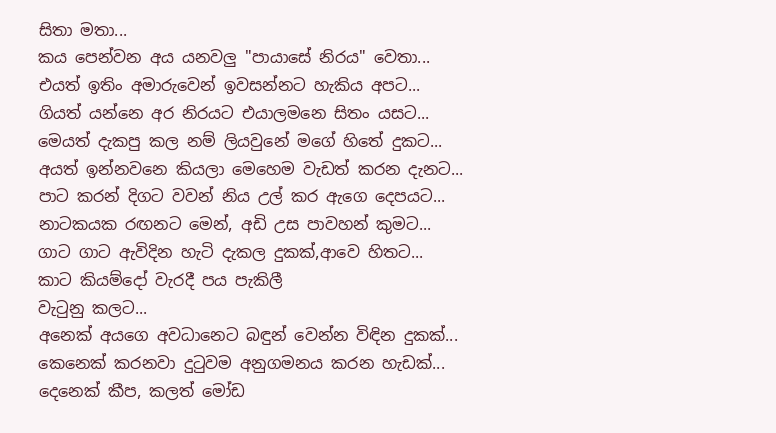සිතා මතා...
කය පෙන්වන අය යනවලු "පායාසේ නිරය" වෙතා...
එයත් ඉතිං අමාරුවෙන් ඉවසන්නට හැකිය අපට...
ගියත් යන්නෙ අර නිරයට එයාලමනෙ සිතං යසට...
මෙයත් දැකපු කල නම් ලියවුනේ මගේ හිතේ දුකට...
අයත් ඉන්නවනෙ කියලා මෙහෙම වැඩත් කරන දැනට...
පාට කරන් දිගට වවන් නිය උල් කර ඇගෙ දෙපයට...
නාටකයක රඟනට මෙන්, අඩි උස පාවහන් කුමට...
ගාට ගාට ඇවිදින හැටි දැකල දුකක්,ආවෙ හිතට...
කාට කියම්දෝ වැරදී පය පැකිලී
වැටුනු කලට...
අනෙක් අයගෙ අවධානෙට බඳුන් වෙන්න විඳින දුකක්...
කෙනෙක් කරනවා දුටුවම අනුගමනය කරන හැඩක්...
දෙනෙක් කීප, කලත් මෝඩ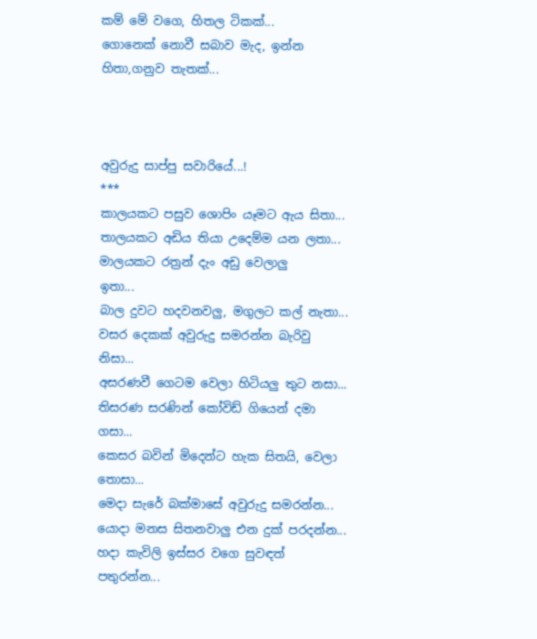කම් මේ වගෙ, හිතල ටිකක්...
ගොනෙක් නොවී සබාව මැද, ඉන්න හිතා,ගනුව තැතක්...



අවුරුදු සාප්පු සවාරියේ...!
***
කාලයකට පසුව ශොපිං යෑමට ඇය සිතා...
තාලයකට අඩිය තියා උදෙම්ම යන ලතා...
මාලයකට රත්‍රන් දැං අඩු වෙලාලු
ඉතා...
බාල දුවට හදවනවලු, මගුලට කල් නැතා...
වසර දෙකක් අවුරුදු සමරන්න බැරිවු නිසා...
අසරණවී ගෙටම වෙලා හිටියලු තුට නසා...
තිසරණ සරණින් කෝවිඩ් ගියෙන් දමා ගසා...
කෙසර බවින් මිදෙන්ට හැක සිතයි, වෙලා තොසා...
මෙදා සැරේ බක්මාසේ අවුරුදු සමරන්න...
යොදා මනස සිතනවාලු එන දුක් පරදන්න...
හදා කැවිලි ඉස්සර වගෙ සුවඳත් පතුරන්න...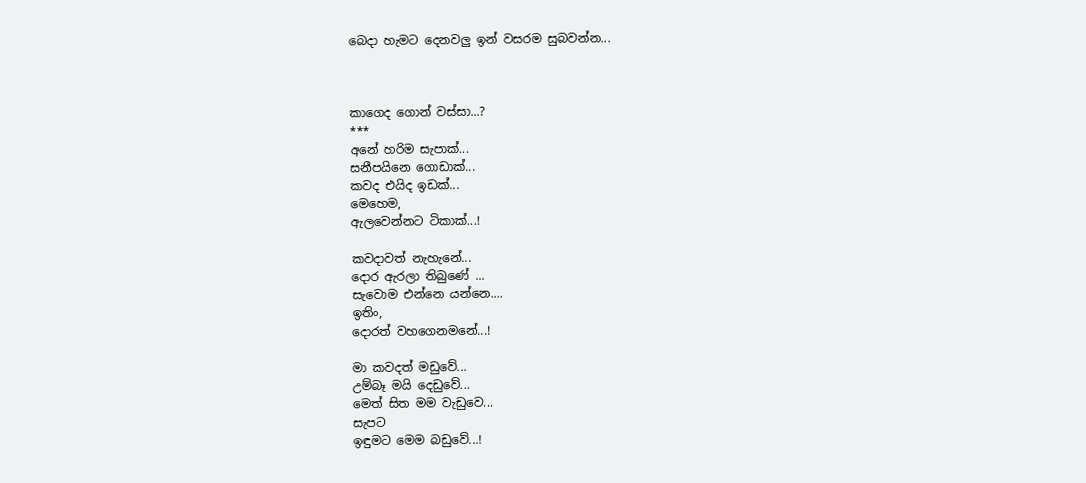බෙදා හැමට දෙනවලු ඉන් වසරම සුබවන්න...



කාගෙද ගොන් වස්සා...?
***
අනේ හරිම සැපාක්...
සනීපයිනෙ ගොඩාක්...
කවද එයිද ඉඩක්...
මෙහෙම,
ඇලවෙන්නට ටිකාක්...!

කවදාවත් නැහැනේ...
දොර ඇරලා තිබුණේ ...
සැවොම එන්නෙ යන්නෙ....
ඉතිං,
දොරත් වහගෙනමනේ...!

මා කවදත් මඩුවේ...
උම්බෑ මයි දෙඩුවේ...
මෙත් සිත මම වැඩුවෙ...
සැපට
ඉඳුමට මෙම බඩුවේ...!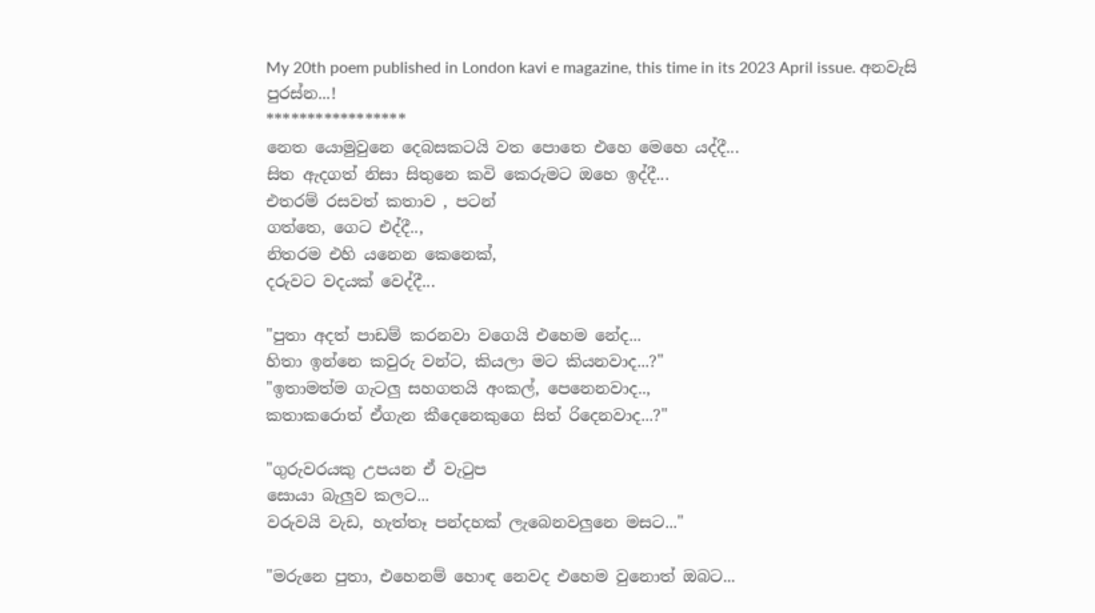My 20th poem published in London kavi e magazine, this time in its 2023 April issue. අනවැසි පුරස්න...!
*****************
නෙත යොමුවුනෙ දෙබසකටයි වත පොතෙ එහෙ මෙහෙ යද්දී...
සිත ඇදගත් නිසා සිතුනෙ කවි කෙරුමට ඔහෙ ඉද්දී...
එතරම් රසවත් කතාව , පටන්
ගත්තෙ, ගෙට එද්දී..,
නිතරම එහි යනෙන කෙනෙක්,
දරුවට වදයක් වෙද්දී...

"පුතා අදත් පාඩම් කරනවා වගෙයි එහෙම නේද...
හිතා ඉන්නෙ කවුරු වන්ට, කියලා මට කියනවාද...?"
"ඉතාමත්ම ගැටලු සහගතයි අංකල්, පෙනෙනවාද..,
කතාකරොත් ඒගැන කීදෙනෙකුගෙ සිත් රිදෙනවාද...?"

"ගුරුවරයකු උපයන ඒ වැටුප
සොයා බැලුව කලට...
වරුවයි වැඩ, හැත්තෑ පන්දහක් ලැබෙනවලුනෙ මසට..."

"මරුනෙ පුතා, එහෙනම් හොඳ නෙවද එහෙම වුනොත් ඔබට...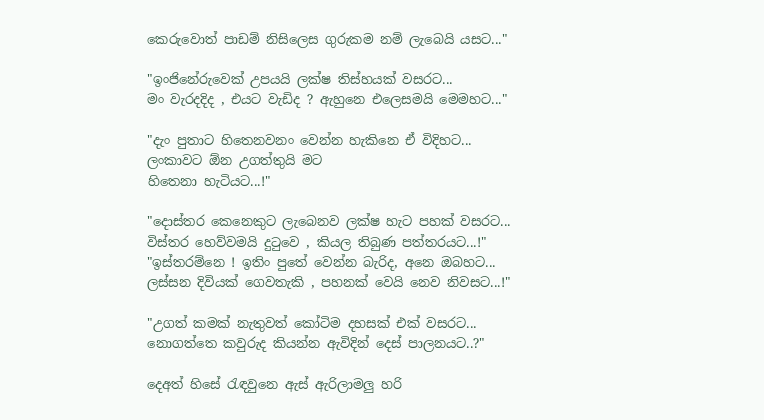කෙරුවොත් පාඩම් නිසිලෙස ගුරුකම නම් ලැබෙයි යසට..."

"ඉංජිනේරුවෙක් උපයයි ලක්ෂ තිස්හයක් වසරට...
මං වැරදදිද , එයට වැඩිද ? ඇහුනෙ එලෙසමයි මෙමහට..."

"දැං පුතාට හිතෙනවනං වෙන්න හැකිනෙ ඒ විදිහට...
ලංකාවට ඕන උගත්තුයි මට
හිතෙනා හැටියට...!"

"දොස්තර කෙනෙකුට ලැබෙනව ලක්ෂ හැට පහක් වසරට...
විස්තර හෙව්වමයි දුටුවෙ , කියල තිබුණ පත්තරයට...!"
"ඉස්තරම්නෙ ! ඉතිං පුතේ වෙන්න බැරිද, අනෙ ඔබහට...
ලස්සන දිවියක් ගෙවතැකි , පහනක් වෙයි නෙව නිවසට...!"

"උගත් කමක් නැතුවත් කෝටිම දහසක් එක් වසරට...
නොගත්තෙ කවුරුද කියන්න ඇවිදින් දෙස් පාලනයට..?"

දෙඅත් හිසේ රැඳවුනෙ ඇස් ඇරිලාමලු හරි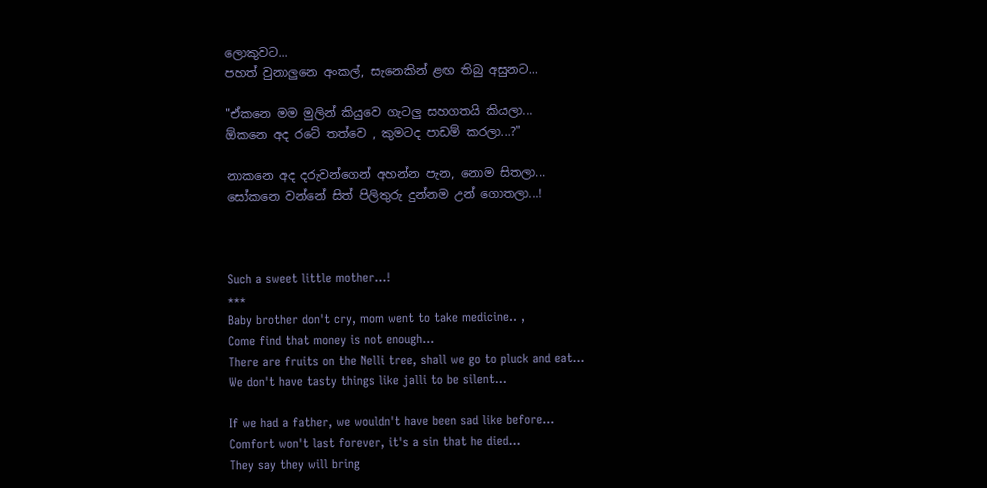ලොකුවට...
පහත් වුනාලුනෙ අංකල්, සැනෙකින් ළඟ තිබු අසුනට...

"ඒකනෙ මම මුලින් කියුවෙ ගැටලු සහගතයි කියලා...
ඕකනෙ අද රටේ තත්වෙ , කුමටද පාඩම් කරලා...?"

නාකනෙ අද දරුවන්ගෙන් අහන්න පැන, නොම සිතලා...
සෝකනෙ වන්නේ සිත් පිලිතුරු දුන්නම උන් ගොතලා...!



Such a sweet little mother...!
***
Baby brother don't cry, mom went to take medicine.. ,
Come find that money is not enough...
There are fruits on the Nelli tree, shall we go to pluck and eat...
We don't have tasty things like jalli to be silent...

If we had a father, we wouldn't have been sad like before...
Comfort won't last forever, it's a sin that he died...
They say they will bring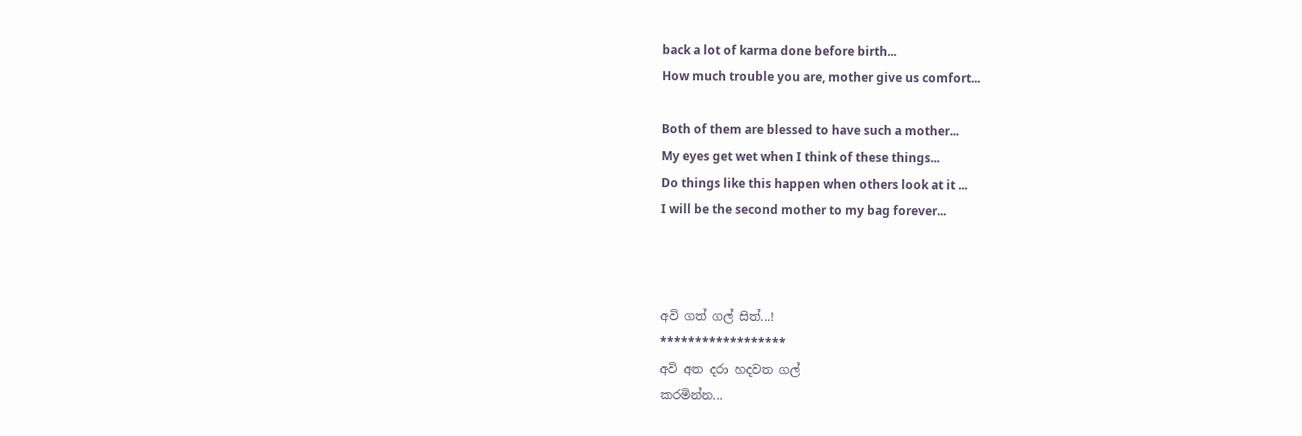back a lot of karma done before birth...
How much trouble you are, mother give us comfort...

Both of them are blessed to have such a mother...
My eyes get wet when I think of these things...
Do things like this happen when others look at it ...
I will be the second mother to my bag forever...



අවි ගත් ගල් සිත්...!
******************
අවි අත දරා හදවත ගල්
කරමින්න...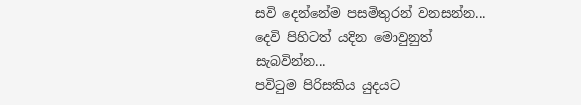සවි දෙන්නේම පසමිතුරන් වනසන්න...
දෙවි පිහිටත් යදින මොවුනුත් සැබවින්න...
පවිටුම පිරිසකිය යුදයට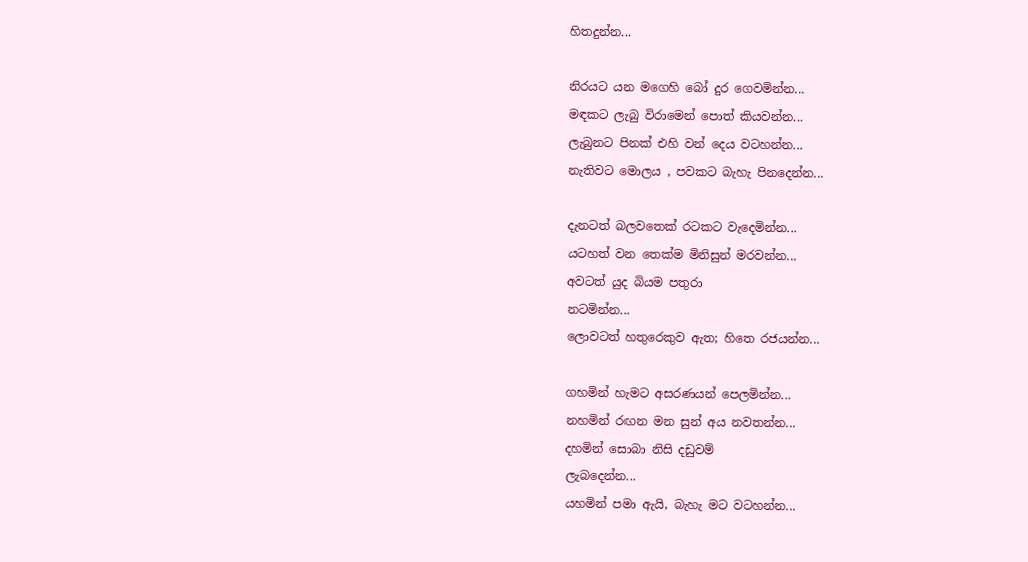හිතදුන්න...

නිරයට යන මගෙහි බෝ දුර ගෙවමින්න...
මඳකට ලැබු විරාමෙන් පොත් කියවන්න...
ලැබුනට පිනක් එහි වන් දෙය වටහන්න...
නැතිවට මොලය , පවකට බැහැ පිනදෙන්න...

දැනටත් බලවතෙක් රටකට වැදෙමින්න...
යටහත් වන තෙක්ම මිනිසුන් මරවන්න...
අවටත් යුද බියම පතුරා
නටමින්න...
ලොවටත් හතුරෙකුව ඇත; හිතෙ රජයන්න...

ගහමින් හැමට අසරණයන් පෙලමින්න...
නහමින් රඟන මන සුන් අය නවතන්න...
දහමින් සොබා නිසි දඩුවම්
ලැබදෙන්න...
යහමින් පමා ඇයි, බැහැ මට වටහන්න...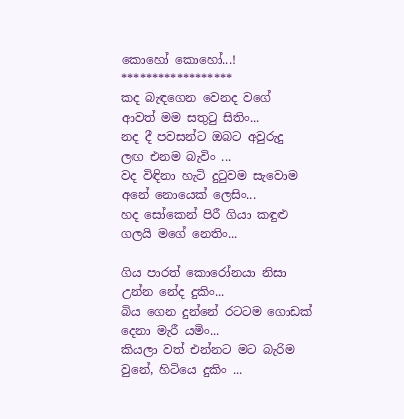කොහෝ කොහෝ...!
******************
කද බැඳගෙන වෙනද වගේ
ආවත් මම සතුටු සිතිං...
නද දී පවසන්ට ඔබට අවුරුදු
ලඟ එනම බැවිං ...
වද විඳිනා හැටි දුටුවම සැවොම
අනේ නොයෙක් ලෙසිං...
හද සෝකෙන් පිරී ගියා කඳුළු
ගලයි මගේ නෙතිං...

ගිය පාරත් කොරෝනයා නිසා
උන්න නේද දුකිං...
බිය ගෙන දුන්නේ රටටම ගොඩක්
දෙනා මැරී යමිං...
කියලා වත් එන්නට මට බැරිම
වුනේ, හිටියෙ දුකිං ...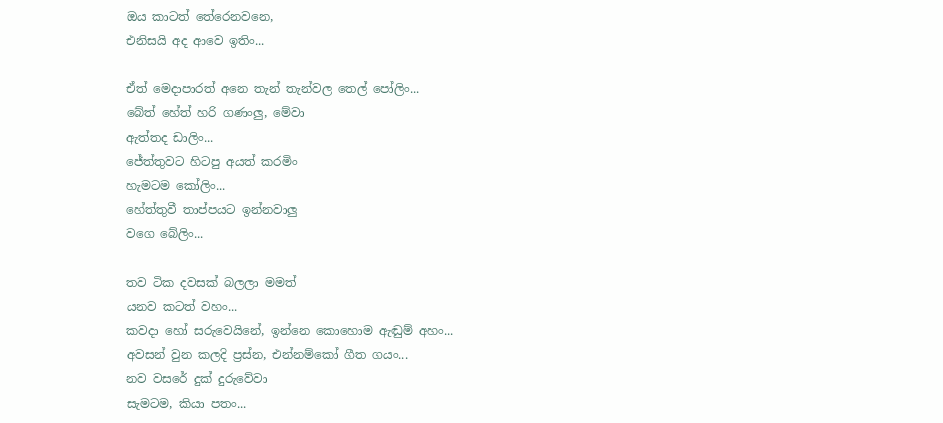ඔය කාටත් තේරෙනවනෙ,
එනිසයි අද ආවෙ ඉතිං...

ඒත් මෙදාපාරත් අනෙ තැන් තැන්වල තෙල් පෝලිං...
බේත් හේත් හරි ගණංලු, මේවා
ඇත්තද ඩාලිං...
ජේත්තුවට හිටපු අයත් කරමිං
හැමටම කෝලිං...
හේත්තුවී තාප්පයට ඉන්නවාලු
වගෙ බේලිං...

තව ටික දවසක් බලලා මමත්
යනව කටත් වහං...
කවදා හෝ සරුවෙයිනේ, ඉන්නෙ කොහොම ඇඬුම් අහං...
අවසන් වුන කලදි ප්‍රස්න, එන්නම්කෝ ගීත ගයං...
නව වසරේ දුක් දුරුවේවා
සැමටම, කියා පතං...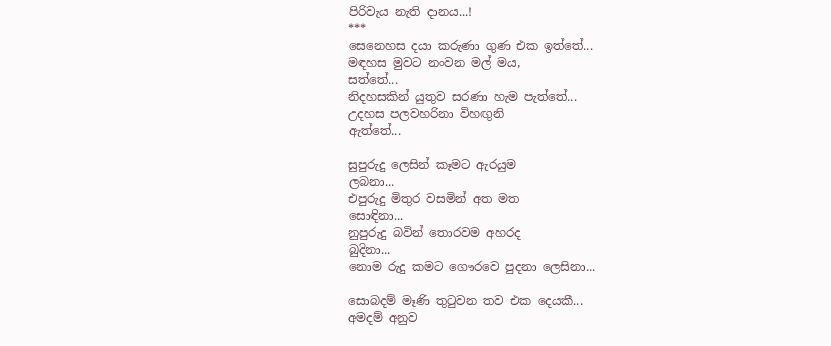පිරිවැය නැති දානය...!
***
සෙනෙහස දයා කරුණා ගුණ එක ඉත්තේ...
මඳහස මුවට නංවන මල් මය,
සත්තේ...
නිදහසකින් යුතුව සරණා හැම පැත්තේ...
උදහස පලවහරිනා විහඟුනි
ඇත්තේ...

සුපුරුදු ලෙසින් කෑමට ඇරයුම
ලබනා...
එපුරුදු මිතුර වසමින් අත මත
සොඳිනා...
නුපුරුදු බවින් තොරවම අහරද
බුදිනා...
නොම රුදු කමට ගෞරවෙ පුදනා ලෙසිනා...

සොබදම් මෑණි තුටුවන තව එක දෙයකී...
අමදම් අනුව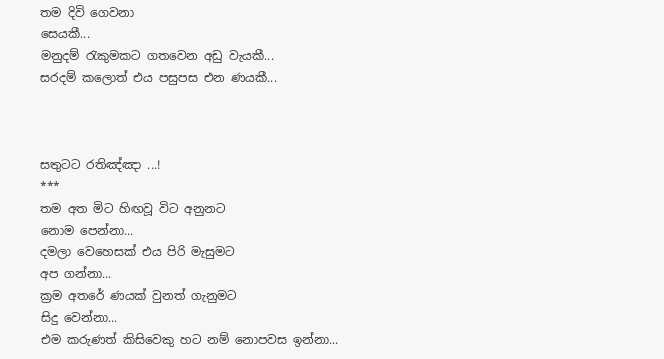තම දිවි ගෙවනා
සෙයකී...
මනුදම් රැකුමකට ගතවෙන අඩු වැයකී...
සරදම් කලොත් එය පසුපස එන ණයකී...



සතුටට රතිඤ්ඤා ...!
***
තම අත මිට හිඟවූ විට අනුනට
නොම පෙන්නා...
දමලා වෙහෙසක් එය පිරි මැසුමට
අප ගන්නා...
ක්‍රම අතරේ ණයක් වුනත් ගැනුමට
සිදු වෙන්නා...
එම කරුණත් කිසිවෙකු හට නම් නොපවස ඉන්නා...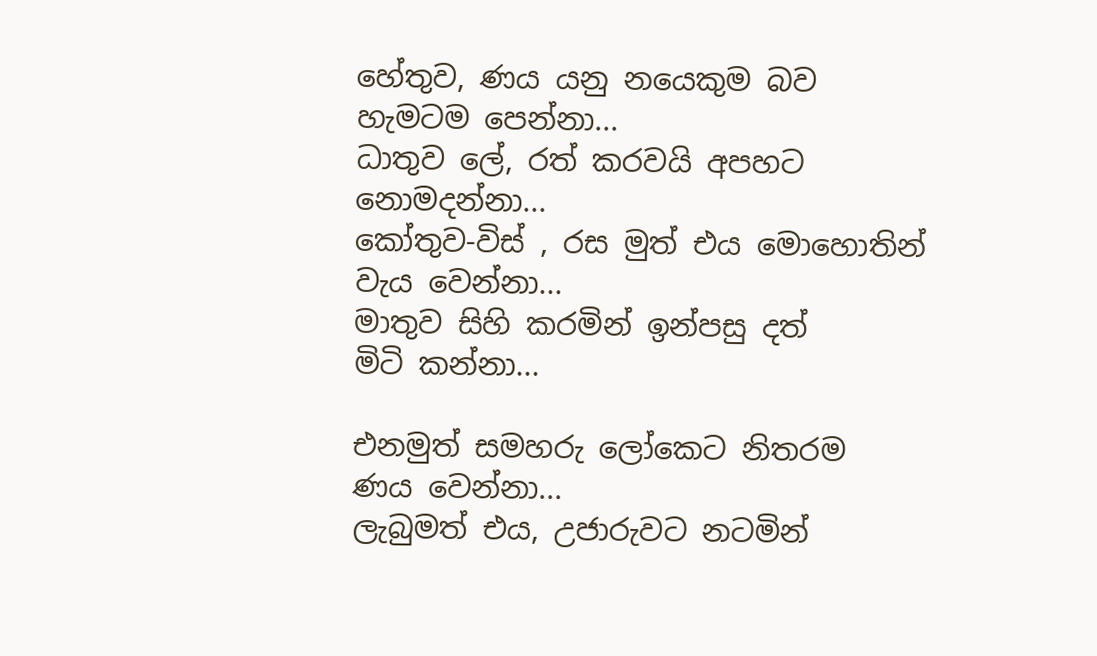හේතුව, ණය යනු නයෙකුම බව හැමටම පෙන්නා...
ධාතුව ලේ, රත් කරවයි අපහට
නොමදන්නා...
කෝතුව-විස් , රස මුත් එය මොහොතින්
වැය වෙන්නා...
මාතුව සිහි කරමින් ඉන්පසු දත්
මිටි කන්නා...

එනමුත් සමහරු ලෝකෙට නිතරම
ණය වෙන්නා...
ලැබුමත් එය, උජාරුවට නටමින්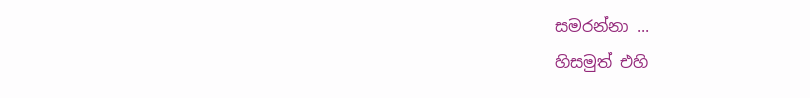සමරන්නා ...
හිසමුත් එහි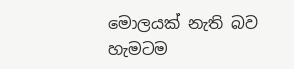මොලයක් නැති බව හැමටම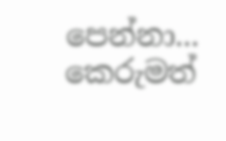පෙන්නා...
කෙරුමත්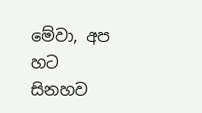මේවා, අප හට සිනහව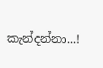කැන්දන්නා...!